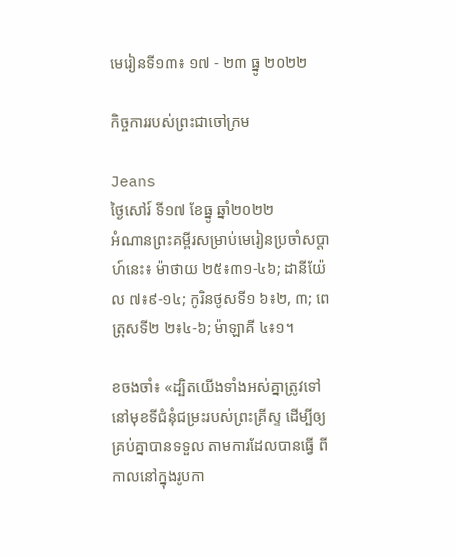មេរៀនទី១៣៖ ១៧ - ២៣ ធ្នូ ២០២២

កិច្ចការរបស់ព្រះជាចៅក្រម

Jeans
ថ្ងៃសៅរ៍ ទី១៧ ខែធ្នូ ឆ្នាំ២០២២
អំណានព្រះគម្ពីរសម្រាប់មេរៀនប្រចាំសប្តាហ៍នេះ៖ ម៉ាថាយ ២៥៖៣១-៤៦; ដានីយ៉ែល ៧៖៩-១៤; កូរិនថូសទី១ ៦៖២, ៣; ពេត្រុសទី២ ២៖៤-៦; ម៉ាឡាគី ៤៖១។

ខចងចាំ៖ «ដ្បិតយើងទាំងអស់គ្នាត្រូវទៅនៅមុខទីជំនុំជម្រះរបស់ព្រះគ្រីស្ទ ដើម្បីឲ្យគ្រប់គ្នាបានទទួល តាមការដែលបានធ្វើ ពីកាលនៅក្នុងរូបកា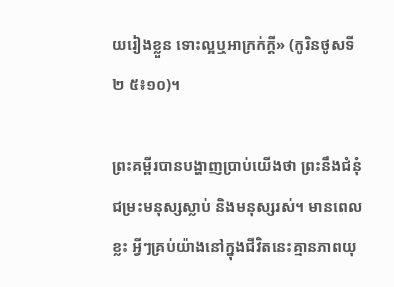យរៀងខ្លួន ទោះល្អឬអាក្រក់ក្តី» (កូរិនថូសទី២ ៥៖១០)។

ព្រះគម្ពីរបានបង្ហាញប្រាប់យើងថា ព្រះនឹងជំនុំជម្រះមនុស្សស្លាប់ និងមនុស្សរស់។ មានពេលខ្លះ អ្វីៗគ្រប់យ៉ាងនៅក្នុងជីវិតនេះគ្មានភាពយុ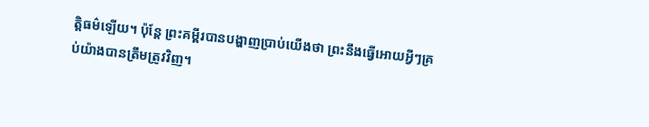ត្តិធម៌ឡើយ។ ប៉ុន្តែ ព្រះគម្ពីរបានបង្ហាញប្រាប់យើងថា ព្រះនឹងធ្វើអោយអ្វីៗគ្រប់យ៉ាងបានត្រឹមត្រូវវិញ។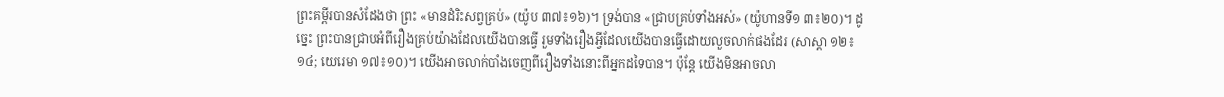ព្រះគម្ពីរបានសំដែងថា ព្រះ «មានដំរិះសព្វគ្រប់» (យ៉ូប ៣៧៖១៦)។ ទ្រង់បាន «ជ្រាបគ្រប់ទាំងអស់» (យ៉ូហានទី១ ៣៖២០)។ ដូច្នេះ ព្រះបានជ្រាបអំពីរឿងគ្រប់យ៉ាងដែលយើងបានធ្វើ រួមទាំងរឿងអ្វីដែលយើងបានធ្វើដោយលួចលាក់ផងដែរ (សាស្តា ១២៖១៤; យេរេមា ១៧៖១០)។ យើងអាចលាក់បាំងចេញពីរឿងទាំងនោះពីអ្នកដទៃបាន។ ប៉ុន្តែ យើងមិនអាចលា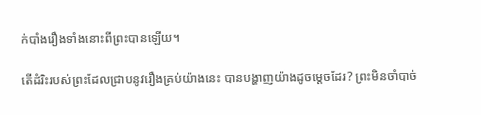ក់បាំងរឿងទាំងនោះពីព្រះបានឡើយ។

តើដំរិះរបស់ព្រះដែលជ្រាបនូវរឿងគ្រប់យ៉ាងនេះ បានបង្ហាញយ៉ាងដូចម្តេចដែរ? ព្រះមិនចាំបាច់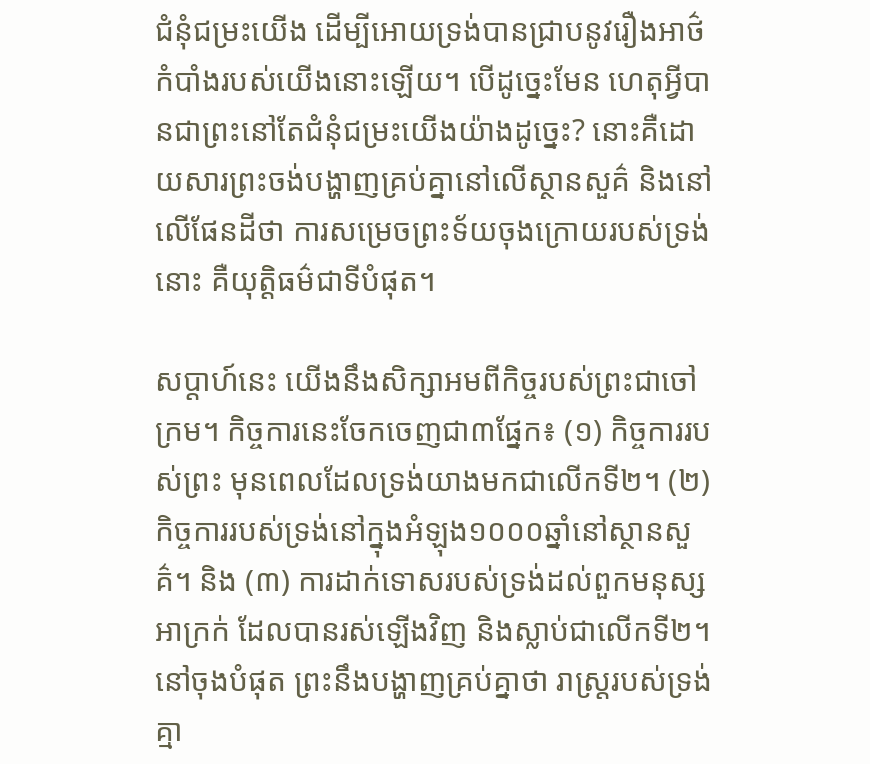ជំនុំជម្រះយើង ដើម្បីអោយទ្រង់បានជ្រាបនូវរឿងអាថ៌កំបាំងរបស់យើងនោះឡើយ។ បើដូច្នេះមែន ហេតុអ្វីបានជាព្រះនៅតែជំនុំជម្រះយើងយ៉ាងដូច្នេះ? នោះគឺដោយសារព្រះចង់បង្ហាញគ្រប់គ្នានៅលើស្ថានសួគ៌ និងនៅលើផែនដីថា ការសម្រេចព្រះទ័យចុងក្រោយរបស់ទ្រង់នោះ គឺយុត្តិធម៌ជាទីបំផុត។

សប្តាហ៍នេះ យើងនឹងសិក្សាអមពីកិច្ចរបស់ព្រះជាចៅក្រម។ កិច្ចការនេះចែកចេញជា៣ផ្នែក៖ (១) កិច្ចការរបស់ព្រះ មុនពេលដែលទ្រង់យាងមកជាលើកទី២។ (២) កិច្ចការរបស់ទ្រង់នៅក្នុងអំឡុង១០០០ឆ្នាំនៅស្ថានសួគ៌។ និង (៣) ការដាក់ទោសរបស់ទ្រង់ដល់ពួកមនុស្សអាក្រក់ ដែលបានរស់ឡើងវិញ និងស្លាប់ជាលើកទី២។ នៅចុងបំផុត ព្រះនឹងបង្ហាញគ្រប់គ្នាថា រាស្ត្ររបស់ទ្រង់គ្មា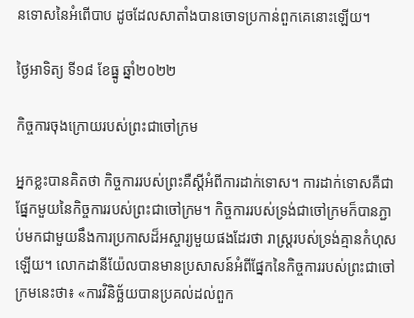នទោសនៃអំពើបាប ដូចដែលសាតាំងបានចោទប្រកាន់ពួកគេនោះឡើយ។

ថ្ងៃអាទិត្យ ទី១៨ ខែធ្នូ ឆ្នាំ២០២២

កិច្ចការចុងក្រោយរបស់ព្រះជាចៅក្រម

អ្នកខ្លះបានគិតថា កិច្ចការរបស់ព្រះគឺស្តីអំពីការដាក់ទោស។ ការដាក់ទោសគឺជាផ្នែកមួយនៃកិច្ចការរបស់ព្រះជាចៅក្រម។ កិច្ចការរបស់ទ្រង់ជាចៅក្រមក៏បានភ្ជាប់មកជាមួយនឹងការប្រកាសដ៏អស្ចារ្យមួយផងដែរថា រាស្ត្ររបស់ទ្រង់គ្មានកំហុសឡើយ។ លោកដានីយ៉ែលបានមានប្រសាសន៍អំពីផ្នែកនៃកិច្ចការរបស់ព្រះជាចៅក្រមនេះថា៖ «ការវិនិច្ឆ័យបានប្រគល់ដល់ពួក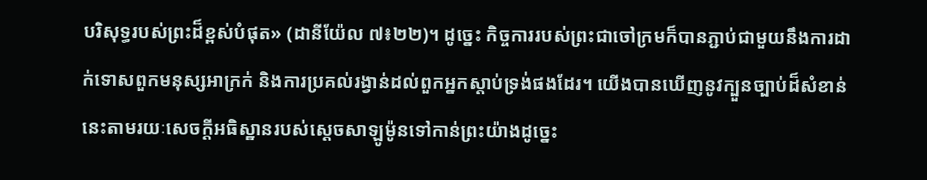បរិសុទ្ធរបស់ព្រះដ៏ខ្ពស់បំផុត» (ដានីយ៉ែល ៧៖២២)។ ដូច្នេះ កិច្ចការរបស់ព្រះជាចៅក្រមក៏បានភ្ជាប់ជាមួយនឹងការដាក់ទោសពួកមនុស្សអាក្រក់ និងការប្រគល់រង្វាន់ដល់ពួកអ្នកស្តាប់ទ្រង់ផងដែរ។ យើងបានឃើញនូវក្បួនច្បាប់ដ៏សំខាន់នេះតាមរយៈសេចក្តីអធិស្ឋានរបស់ស្តេចសាឡូម៉ូនទៅកាន់ព្រះយ៉ាងដូច្នេះ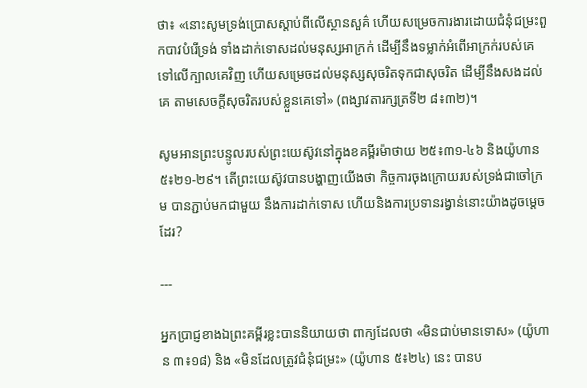ថា៖ «នោះសូមទ្រង់ប្រោសស្តាប់ពីលើស្ថានសួគ៌ ហើយសម្រេចការងារដោយជំនុំជម្រះពួកបាវបំរើទ្រង់ ទាំងដាក់ទោសដល់មនុស្សអាក្រក់ ដើម្បីនឹងទម្លាក់អំពើអាក្រក់របស់គេទៅលើក្បាលគេវិញ ហើយសម្រេចដល់មនុស្សសុចរិតទុកជាសុចរិត ដើម្បីនឹងសងដល់គេ តាមសេចក្តីសុចរិតរបស់ខ្លួនគេទៅ» (ពង្សាវតារក្សត្រទី២ ៨៖៣២)។

សូមអានព្រះបន្ទូលរបស់ព្រះយេស៊ូវនៅក្នុងខគម្ពីរម៉ាថាយ ២៥៖៣១-៤៦ និងយ៉ូហាន ៥៖២១-២៩។ តើព្រះយេស៊ូវបានបង្ហាញយើងថា កិច្ចការចុងក្រោយរបស់ទ្រង់ជាចៅក្រម បានភ្ជាប់មកជាមួយ នឹងការដាក់ទោស ហើយនិងការប្រទានរង្វាន់នោះយ៉ាងដូចម្តេចដែរ?

---

អ្នកប្រាជ្ញខាងឯព្រះគម្ពីរខ្លះបាននិយាយថា ពាក្យដែលថា «មិនជាប់មានទោស» (យ៉ូហាន ៣៖១៨) និង «មិនដែលត្រូវជំនុំជម្រះ» (យ៉ូហាន ៥៖២៤) នេះ បានប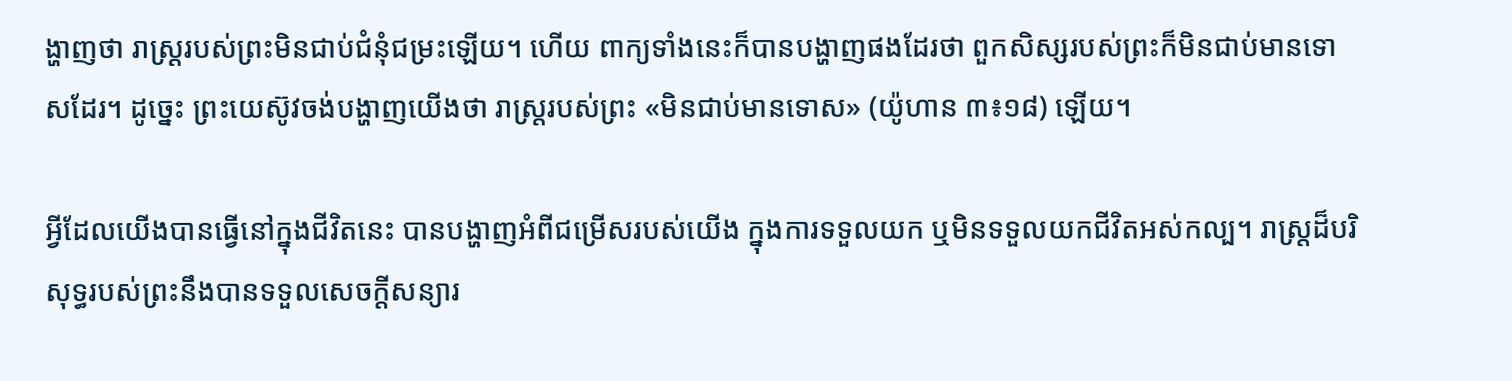ង្ហាញថា រាស្ត្ររបស់ព្រះមិនជាប់ជំនុំជម្រះឡើយ។ ហើយ ពាក្យទាំងនេះក៏បានបង្ហាញផងដែរថា ពួកសិស្សរបស់ព្រះក៏មិនជាប់មានទោសដែរ។ ដូច្នេះ ព្រះយេស៊ូវចង់បង្ហាញយើងថា រាស្ត្ររបស់ព្រះ «មិនជាប់មានទោស» (យ៉ូហាន ៣៖១៨) ឡើយ។

អ្វីដែលយើងបានធ្វើនៅក្នុងជីវិតនេះ បានបង្ហាញអំពីជម្រើសរបស់យើង ក្នុងការទទួលយក ឬមិនទទួលយកជីវិតអស់កល្ប។ រាស្ត្រដ៏បរិសុទ្ធរបស់ព្រះនឹងបានទទួលសេចក្តីសន្យារ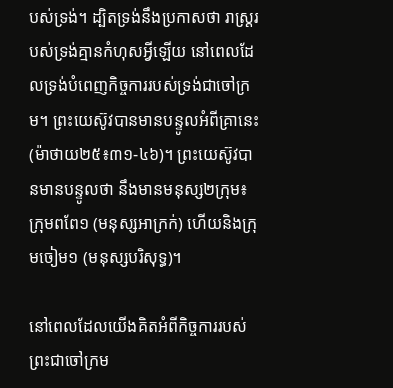បស់ទ្រង់។ ដ្បិតទ្រង់នឹងប្រកាសថា រាស្ត្ររបស់ទ្រង់គ្មានកំហុសអ្វីឡើយ នៅពេលដែលទ្រង់បំពេញកិច្ចការរបស់ទ្រង់ជាចៅក្រម។ ព្រះយេស៊ូវបានមានបន្ទូលអំពីគ្រានេះ (ម៉ាថាយ២៥៖៣១-៤៦)។ ព្រះយេស៊ូវបានមានបន្ទូលថា នឹងមានមនុស្ស២ក្រុម៖ ក្រុមពពែ១ (មនុស្សអាក្រក់) ហើយនិងក្រុមចៀម១ (មនុស្សបរិសុទ្ធ)។

នៅពេលដែលយើងគិតអំពីកិច្ចការរបស់ព្រះជាចៅក្រម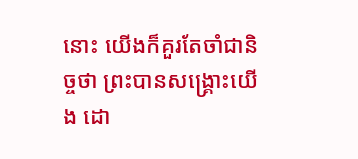នោះ យើងក៏គួរតែចាំជានិច្ចថា ព្រះបានសង្គ្រោះយើង ដោ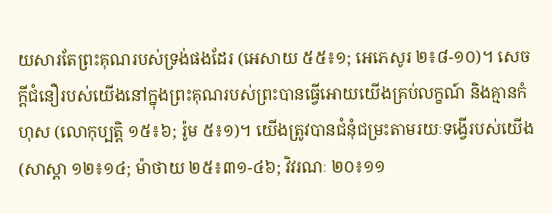យសារតែព្រះគុណរបស់ទ្រង់ផងដែរ (អេសាយ ៥៥៖១; អេភេសូរ ២៖៨-១០)។ សេចក្តីជំនឿរបស់យើងនៅក្នុងព្រះគុណរបស់ព្រះបានធ្វើអោយយើងគ្រប់លក្ខណ៍ និងគ្មានកំហុស (លោកុប្បត្តិ ១៥៖៦; រ៉ូម ៥៖១)។ យើងត្រូវបានជំនុំជម្រះតាមរយៈទង្វើរបស់យើង (សាស្តា ១២៖១៤; ម៉ាថាយ ២៥៖៣១-៤៦; វិវរណៈ ២០៖១១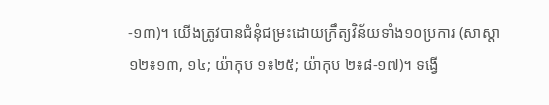-១៣)។ យើងត្រូវបានជំនុំជម្រះដោយក្រឹត្យវិន័យទាំង១០ប្រការ (សាស្តា១២៖១៣, ១៤; យ៉ាកុប ១៖២៥; យ៉ាកុប ២៖៨-១៧)។ ទង្វើ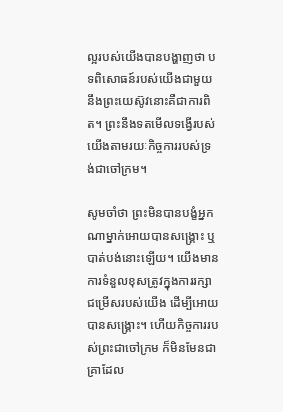ល្អរបស់យើងបានបង្ហាញថា បទពិសោធន៍របស់យើងជាមួយនឹងព្រះយេស៊ូវនោះគឺជាការពិត។ ព្រះនឹងទតមើលទង្វើរបស់យើងតាមរយៈកិច្ចការរបស់ទ្រង់ជាចៅក្រម។

សូមចាំថា ព្រះមិនបានបង្ខំអ្នកណាម្នាក់អោយបានសង្គ្រោះ ឬបាត់បង់នោះឡើយ។ យើងមានការទំនួលខុសត្រូវក្នុងការរក្សាជម្រើសរបស់យើង ដើម្បីអោយបានសង្គ្រោះ។ ហើយកិច្ចការរបស់ព្រះជាចៅក្រម ក៏មិនមែនជាគ្រាដែល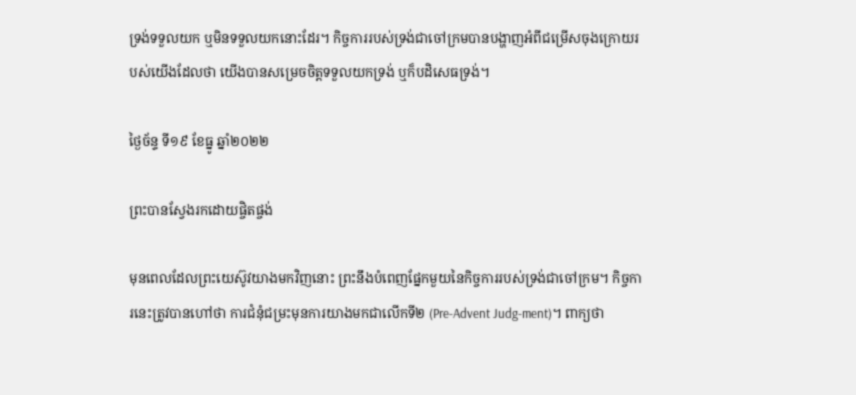ទ្រង់ទទួលយក ឬមិនទទួលយកនោះដែរ។ កិច្ចការរបស់ទ្រង់ជាចៅក្រមបានបង្ហាញអំពីជម្រើសចុងក្រោយរបស់យើងដែលថា យើងបានសម្រេចចិត្តទទួលយកទ្រង់ ឬក៏បដិសេធទ្រង់។

ថ្ងៃច័ន្ទ ទី១៩ ខែធ្នូ ឆ្នាំ២០២២

ព្រះបានស្វែងរកដោយផ្ចិតផ្ចង់

មុនពេលដែលព្រះយេស៊ូវយាងមកវិញនោះ ព្រះនឹងបំពេញផ្នែកមួយនៃកិច្ចការរបស់ទ្រង់ជាចៅក្រម។ កិច្ចការនេះត្រូវបានហៅថា ការជំនុំជម្រះមុនការយាងមកជាលើកទី២ (Pre-Advent Judg-ment)។ ពាក្យថា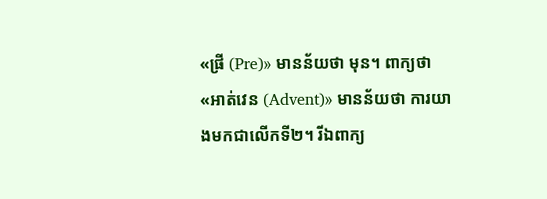«ផ្រី (Pre)» មានន័យថា មុន។ ពាក្យថា «អាត់វេន (Advent)» មានន័យថា ការយាងមកជាលើកទី២។ រីឯពាក្យ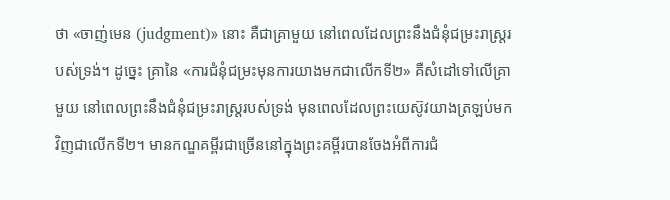ថា «ចាញ់មេន (judgment)» នោះ គឺជាគ្រាមួយ នៅពេលដែលព្រះនឹងជំនុំជម្រះរាស្ត្ររបស់ទ្រង់។ ដូច្នេះ គ្រានៃ «ការជំនុំជម្រះមុនការយាងមកជាលើកទី២» គឺសំដៅទៅលើគ្រាមួយ នៅពេលព្រះនឹងជំនុំជម្រះរាស្ត្ររបស់ទ្រង់ មុនពេលដែលព្រះយេស៊ូវយាងត្រឡប់មកវិញជាលើកទី២។ មានកណ្ឌគម្ពីរជាច្រើននៅក្នុងព្រះគម្ពីរបានចែងអំពីការជំ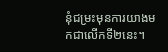នុំជម្រះមុនការយាងមកជាលើកទី២នេះ។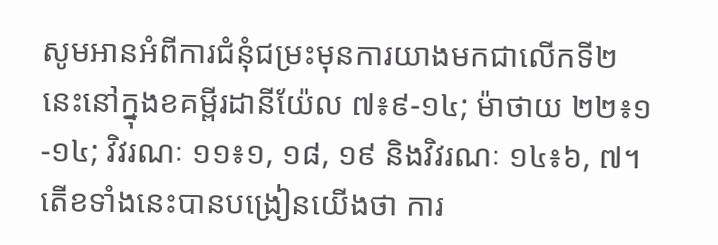សូមអានអំពីការជំនុំជម្រះមុនការយាងមកជាលើកទី២នេះនៅក្នុងខគម្ពីរដានីយ៉ែល ៧៖៩-១៤; ម៉ាថាយ ២២៖១-១៤; វិវរណៈ ១១៖១, ១៨, ១៩ និងវិវរណៈ ១៤៖៦, ៧។ តើខទាំងនេះបានបង្រៀនយើងថា ការ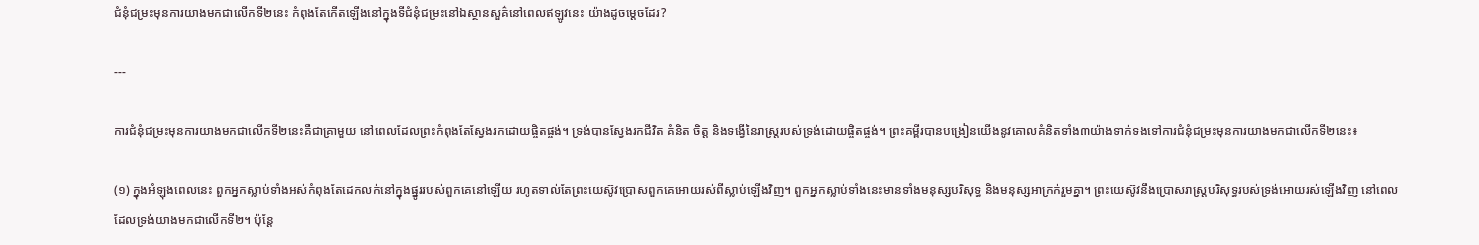ជំនុំជម្រះមុនការយាងមកជាលើកទី២នេះ កំពុងតែកើតឡើងនៅក្នុងទីជំនុំជម្រះនៅឯស្ថានសួគ៌នៅពេលឥឡូវនេះ យ៉ាងដូចម្តេចដែរ?

---

ការជំនុំជម្រះមុនការយាងមកជាលើកទី២នេះគឺជាគ្រាមួយ នៅពេលដែលព្រះកំពុងតែស្វែងរកដោយផ្ចិតផ្ចង់។ ទ្រង់បានស្វែងរកជីវិត គំនិត ចិត្ត និងទង្វើនៃរាស្ត្ររបស់ទ្រង់ដោយផ្ចិតផ្ចង់។ ព្រះគម្ពីរបានបង្រៀនយើងនូវគោលគំនិតទាំង៣យ៉ាងទាក់ទងទៅការជំនុំជម្រះមុនការយាងមកជាលើកទី២នេះ៖

(១) ក្នុងអំឡុងពេលនេះ ពួកអ្នកស្លាប់ទាំងអស់កំពុងតែដេកលក់នៅក្នុងផ្នូររបស់ពួកគេនៅឡើយ រហូតទាល់តែព្រះយេស៊ូវប្រោសពួកគេអោយរស់ពីស្លាប់ឡើងវិញ។ ពួកអ្នកស្លាប់ទាំងនេះមានទាំងមនុស្សបរិសុទ្ធ និងមនុស្សអាក្រក់រួមគ្នា។ ព្រះយេស៊ូវនឹងប្រោសរាស្ត្របរិសុទ្ធរបស់ទ្រង់អោយរស់ឡើងវិញ នៅពេលដែលទ្រង់យាងមកជាលើកទី២។ ប៉ុន្តែ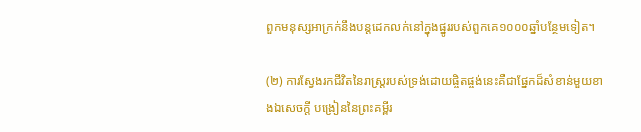ពួកមនុស្សអាក្រក់នឹងបន្តដេកលក់នៅក្នុងផ្នូររបស់ពួកគេ១០០០ឆ្នាំបន្ថែមទៀត។

(២) ការស្វែងរកជីវិតនៃរាស្ត្ររបស់ទ្រង់ដោយផ្ចិតផ្ចង់នេះគឺជាផ្នែកដ៏សំខាន់មួយខាងឯសេចក្តី បង្រៀននៃព្រះគម្ពីរ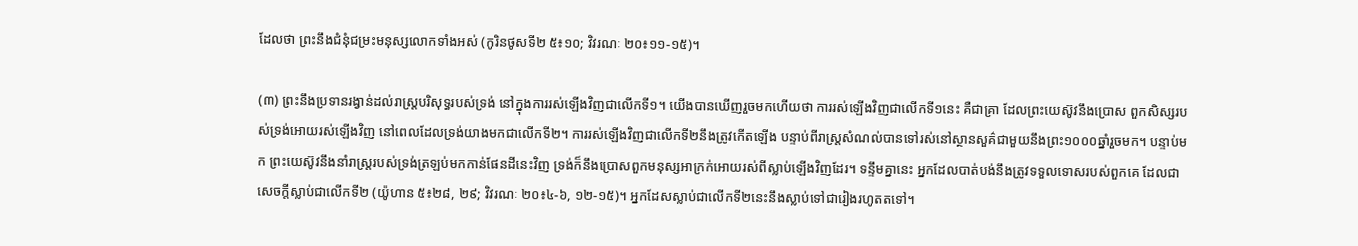ដែលថា ព្រះនឹងជំនុំជម្រះមនុស្សលោកទាំងអស់ (កូរិនថូសទី២ ៥៖១០; វិវរណៈ ២០៖១១-១៥)។

(៣) ព្រះនឹងប្រទានរង្វាន់ដល់រាស្ត្របរិសុទ្ធរបស់ទ្រង់ នៅក្នុងការរស់ឡើងវិញជាលើកទី១។ យើងបានឃើញរួចមកហើយថា ការរស់ឡើងវិញជាលើកទី១នេះ គឺជាគ្រា ដែលព្រះយេស៊ូវនឹងប្រោស ពួកសិស្សរបស់ទ្រង់អោយរស់ឡើងវិញ នៅពេលដែលទ្រង់យាងមកជាលើកទី២។ ការរស់ឡើងវិញជាលើកទី២នឹងត្រូវកើតឡើង បន្ទាប់ពីរាស្ត្រសំណល់បានទៅរស់នៅស្ថានសួគ៌ជាមួយនឹងព្រះ១០០០ឆ្នាំរួចមក។ បន្ទាប់មក ព្រះយេស៊ូវនឹងនាំរាស្ត្ររបស់ទ្រង់ត្រឡប់មកកាន់ផែនដីនេះវិញ ទ្រង់ក៏នឹងប្រោសពួកមនុស្សអាក្រក់អោយរស់ពីស្លាប់ឡើងវិញដែរ។ ទន្ទឹមគ្នានេះ អ្នកដែលបាត់បង់នឹងត្រូវទទួលទោសរបស់ពួកគេ ដែលជាសេចក្តីស្លាប់ជាលើកទី២ (យ៉ូហាន ៥៖២៨, ២៩; វិវរណៈ ២០៖៤-៦, ១២-១៥)។ អ្នកដែសស្លាប់ជាលើកទី២នេះនឹងស្លាប់ទៅជារៀងរហូតតទៅ។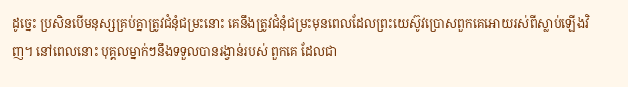ដូច្នេះ ប្រសិនបើមនុស្សគ្រប់គ្នាត្រូវជំនុំជម្រះនោះ គេនឹងត្រូវជំនុំជម្រះមុនពេលដែលព្រះយេស៊ូវប្រោសពួកគេអោយរស់ពីស្លាប់ឡើងវិញ។ នៅពេលនោះ បុគ្គលម្នាក់ៗនឹងទទួលបានរង្វាន់របស់ ពួកគេ ដែលជា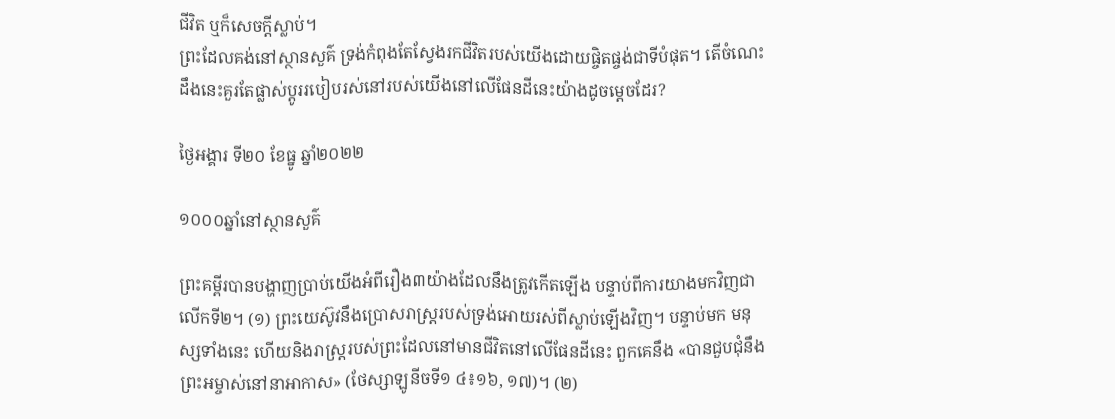ជីវិត ឬក៏សេចក្តីស្លាប់។
ព្រះដែលគង់នៅស្ថានសួគ៌ ទ្រង់កំពុងតែស្វែងរកជីវិតរបស់យើងដោយផ្ចិតផ្ចង់ជាទីបំផុត។ តើចំណេះដឹងនេះគួរតែផ្លាស់ប្តូររបៀបរស់នៅរបស់យើងនៅលើផែនដីនេះយ៉ាងដូចម្តេចដែរ?

ថ្ងៃអង្គារ ទី២០ ខែធ្នូ ឆ្នាំ២០២២

១០០០ឆ្នាំនៅស្ថានសួគ៌

ព្រះគម្ពីរបានបង្ហាញប្រាប់យើងអំពីរឿង៣យ៉ាងដែលនឹងត្រូវកើតឡើង បន្ទាប់ពីការយាងមកវិញជាលើកទី២។ (១) ព្រះយេស៊ូវនឹងប្រោសរាស្ត្ររបស់ទ្រង់អោយរស់ពីស្លាប់ឡើងវិញ។ បន្ទាប់មក មនុស្សទាំងនេះ ហើយនិងរាស្ត្ររបស់ព្រះដែលនៅមានជីវិតនៅលើផែនដីនេះ ពួកគេនឹង «បានជួបជុំនឹងព្រះអម្ចាស់នៅនាអាកាស» (ថែស្សាឡូនីចទី១ ៤៖១៦, ១៧)។ (២)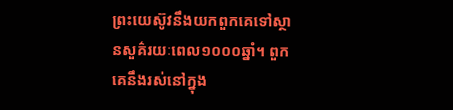ព្រះយេស៊ូវនឹងយកពួកគេទៅស្ថានសួគ៌រយៈពេល១០០០ឆ្នាំ។ ពួកគេនឹងរស់នៅក្នុង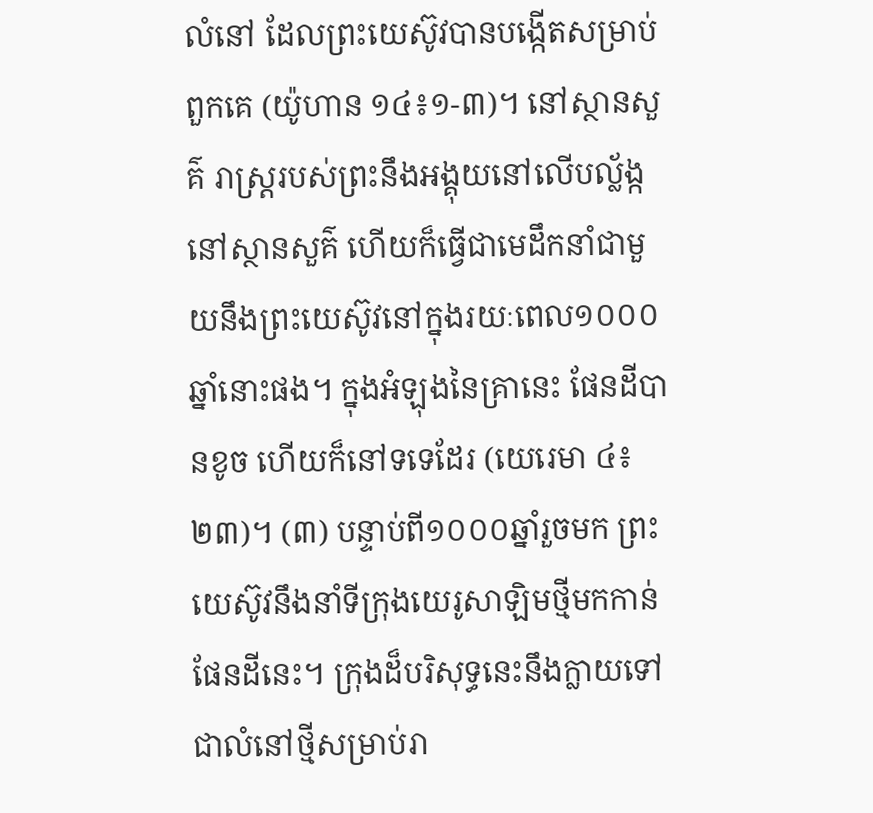លំនៅ ដែលព្រះយេស៊ូវបានបង្កើតសម្រាប់ពួកគេ (យ៉ូហាន ១៤៖១-៣)។ នៅស្ថានសួគ៌ រាស្ត្ររបស់ព្រះនឹងអង្គុយនៅលើបល្ល័ង្កនៅស្ថានសួគ៌ ហើយក៏ធ្វើជាមេដឹកនាំជាមួយនឹងព្រះយេស៊ូវនៅក្នុងរយៈពេល១០០០ឆ្នាំនោះផង។ ក្នុងអំឡុងនៃគ្រានេះ ផែនដីបានខូច ហើយក៏នៅទទេដែរ (យេរេមា ៤៖២៣)។ (៣) បន្ទាប់ពី១០០០ឆ្នាំរួចមក ព្រះយេស៊ូវនឹងនាំទីក្រុងយេរូសាឡិមថ្មីមកកាន់ផែនដីនេះ។ ក្រុងដ៏បរិសុទ្ធនេះនឹងក្លាយទៅជាលំនៅថ្មីសម្រាប់រា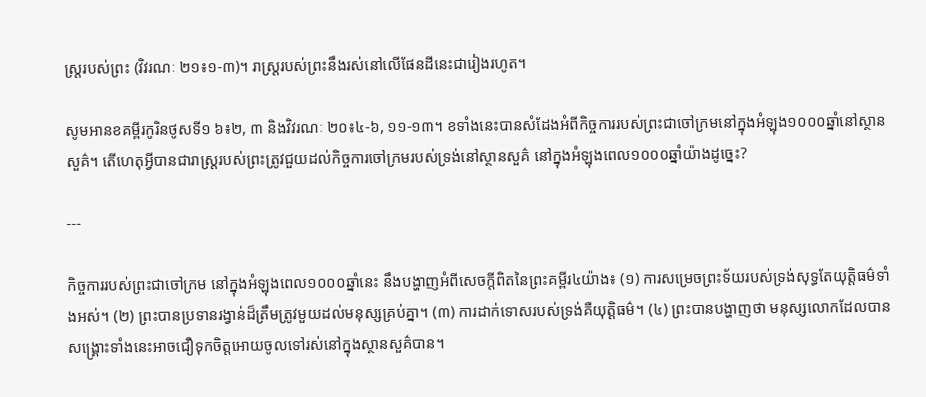ស្ត្ររបស់ព្រះ (វិវរណៈ ២១៖១-៣)។ រាស្ត្ររបស់ព្រះនឹងរស់នៅលើផែនដីនេះជារៀងរហូត។

សូមអានខគម្ពីរកូរិនថូសទី១ ៦៖២, ៣ និងវិវរណៈ ២០៖៤-៦, ១១-១៣។ ខទាំងនេះបានសំដែងអំពីកិច្ចការរបស់ព្រះជាចៅក្រមនៅក្នុងអំឡុង១០០០ឆ្នាំនៅស្ថានសួគ៌។ តើហេតុអ្វីបានជារាស្ត្ររបស់ព្រះត្រូវជួយដល់កិច្ចការចៅក្រមរបស់ទ្រង់នៅស្ថានសួគ៌ នៅក្នុងអំឡុងពេល១០០០ឆ្នាំយ៉ាងដូច្នេះ?

---

កិច្ចការរបស់ព្រះជាចៅក្រម នៅក្នុងអំឡុងពេល១០០០ឆ្នាំនេះ នឹងបង្ហាញអំពីសេចក្តីពិតនៃព្រះគម្ពីរ៤យ៉ាង៖ (១) ការសម្រេចព្រះទ័យរបស់ទ្រង់សុទ្ធតែយុត្តិធម៌ទាំងអស់។ (២) ព្រះបានប្រទានរង្វាន់ដ៏ត្រឹមត្រូវមួយដល់មនុស្សគ្រប់គ្នា។ (៣) ការដាក់ទោសរបស់ទ្រង់គឺយុត្តិធម៌។ (៤) ព្រះបានបង្ហាញថា មនុស្សលោកដែលបានសង្គ្រោះទាំងនេះអាចជឿទុកចិត្តអោយចូលទៅរស់នៅក្នុងស្ថានសួគ៌បាន។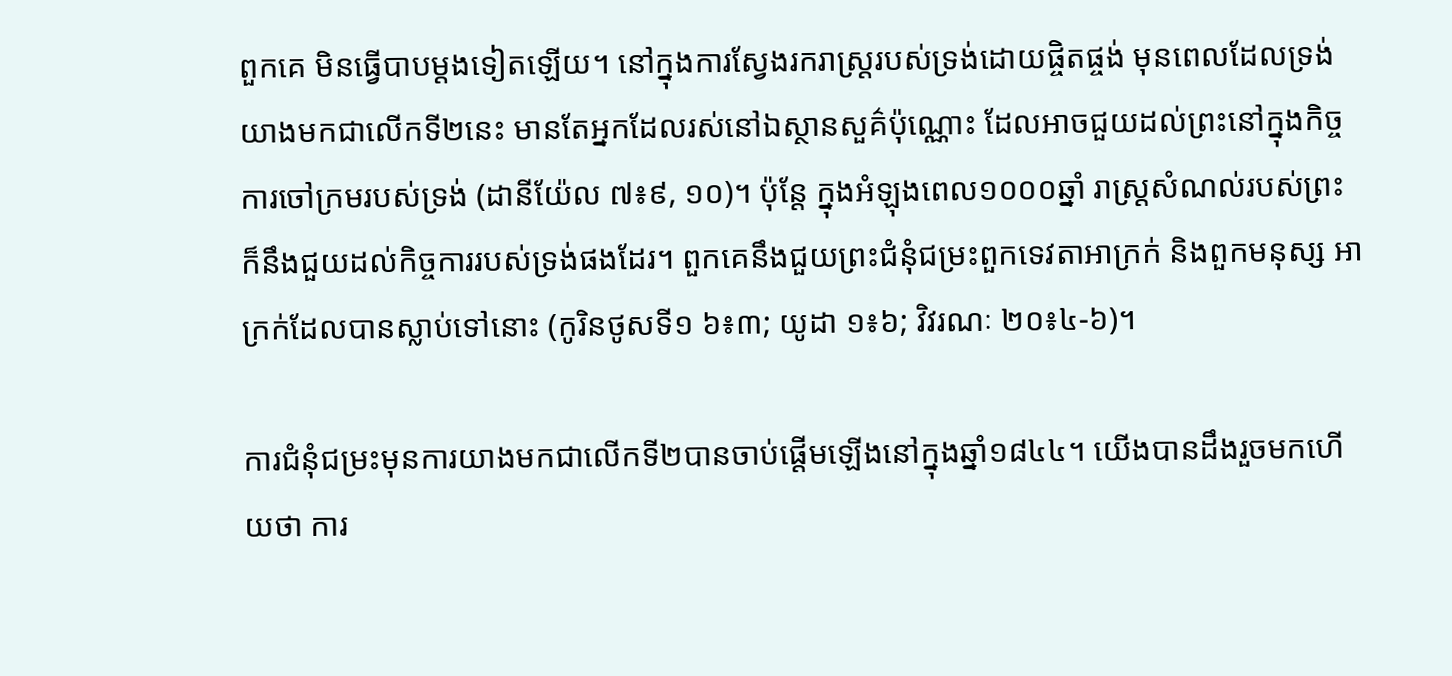ពួកគេ មិនធ្វើបាបម្តងទៀតឡើយ។ នៅក្នុងការស្វែងរករាស្ត្ររបស់ទ្រង់ដោយផ្ចិតផ្ចង់ មុនពេលដែលទ្រង់យាងមកជាលើកទី២នេះ មានតែអ្នកដែលរស់នៅឯស្ថានសួគ៌ប៉ុណ្ណោះ ដែលអាចជួយដល់ព្រះនៅក្នុងកិច្ចការចៅក្រមរបស់ទ្រង់ (ដានីយ៉ែល ៧៖៩, ១០)។ ប៉ុន្តែ ក្នុងអំឡុងពេល១០០០ឆ្នាំ រាស្ត្រសំណល់របស់ព្រះ ក៏នឹងជួយដល់កិច្ចការរបស់ទ្រង់ផងដែរ។ ពួកគេនឹងជួយព្រះជំនុំជម្រះពួកទេវតាអាក្រក់ និងពួកមនុស្ស អាក្រក់ដែលបានស្លាប់ទៅនោះ (កូរិនថូសទី១ ៦៖៣; យូដា ១៖៦; វិវរណៈ ២០៖៤-៦)។

ការជំនុំជម្រះមុនការយាងមកជាលើកទី២បានចាប់ផ្តើមឡើងនៅក្នុងឆ្នាំ១៨៤៤។ យើងបានដឹងរួចមកហើយថា ការ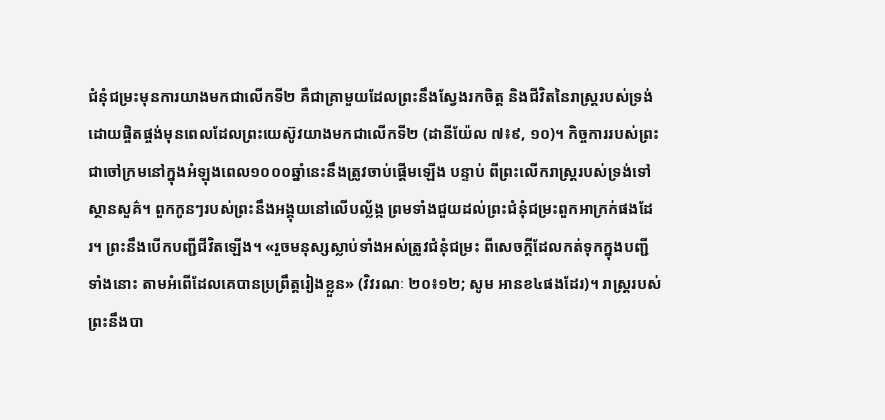ជំនុំជម្រះមុនការយាងមកជាលើកទី២ គឺជាគ្រាមួយដែលព្រះនឹងស្វែងរកចិត្ត និងជីវិតនៃរាស្ត្ររបស់ទ្រង់ដោយផ្ចិតផ្ចង់មុនពេលដែលព្រះយេស៊ូវយាងមកជាលើកទី២ (ដានីយ៉ែល ៧៖៩, ១០)។ កិច្ចការរបស់ព្រះជាចៅក្រមនៅក្នុងអំឡុងពេល១០០០ឆ្នាំនេះនឹងត្រូវចាប់ផ្តើមឡើង បន្ទាប់ ពីព្រះលើករាស្ត្ររបស់ទ្រង់ទៅស្ថានសួគ៌។ ពួកកូនៗរបស់ព្រះនឹងអង្គុយនៅលើបល្ល័ង្ក ព្រមទាំងជួយដល់ព្រះជំនុំជម្រះពួកអាក្រក់ផងដែរ។ ព្រះនឹងបើកបញ្ជីជីវិតឡើង។ «រួចមនុស្សស្លាប់ទាំងអស់ត្រូវជំនុំជម្រះ ពីសេចក្តីដែលកត់ទុកក្នុងបញ្ជីទាំងនោះ តាមអំពើដែលគេបានប្រព្រឹត្តរៀងខ្លួន» (វិវរណៈ ២០៖១២; សូម អានខ៤ផងដែរ)។ រាស្ត្ររបស់ព្រះនឹងបា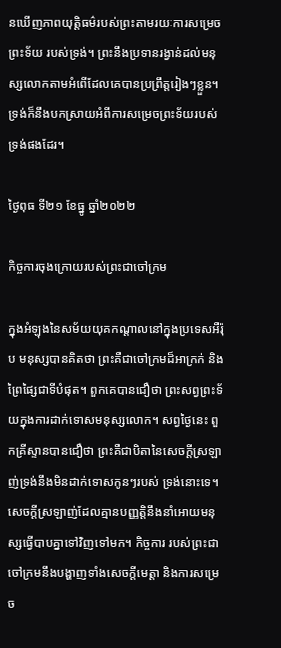នឃើញភាពយុត្តិធម៌របស់ព្រះតាមរយៈការសម្រេចព្រះទ័យ របស់ទ្រង់។ ព្រះនឹងប្រទានរង្វាន់ដល់មនុស្សលោកតាមអំពើដែលគេបានប្រព្រឹត្តរៀងៗខ្លួន។ ទ្រង់ក៏នឹងបកស្រាយអំពីការសម្រេចព្រះទ័យរបស់ទ្រង់ផងដែរ។

ថ្ងៃពុធ ទី២១ ខែធ្នូ ឆ្នាំ២០២២

កិច្ចការចុងក្រោយរបស់ព្រះជាចៅក្រម

ក្នុងអំឡុងនៃសម័យយុគកណ្តាលនៅក្នុងប្រទេសអឺរ៉ុប មនុស្សបានគិតថា ព្រះគឺជាចៅក្រមដ៏អាក្រក់ និងព្រៃផ្សៃជាទីបំផុត។ ពួកគេបានជឿថា ព្រះសព្វព្រះទ័យក្នុងការដាក់ទោសមនុស្សលោក។ សព្វថ្ងៃនេះ ពួកគ្រីស្ទានបានជឿថា ព្រះគឺជាបិតានៃសេចក្តីស្រឡាញ់ទ្រង់នឹងមិនដាក់ទោសកូនៗរបស់ ទ្រង់នោះទេ។ សេចក្តីស្រឡាញ់ដែលគ្មានបញ្ញត្តិនឹងនាំអោយមនុស្សធ្វើបាបគ្នាទៅវិញទៅមក។ កិច្ចការ របស់ព្រះជាចៅក្រមនឹងបង្ហាញទាំងសេចក្តីមេត្តា និងការសម្រេច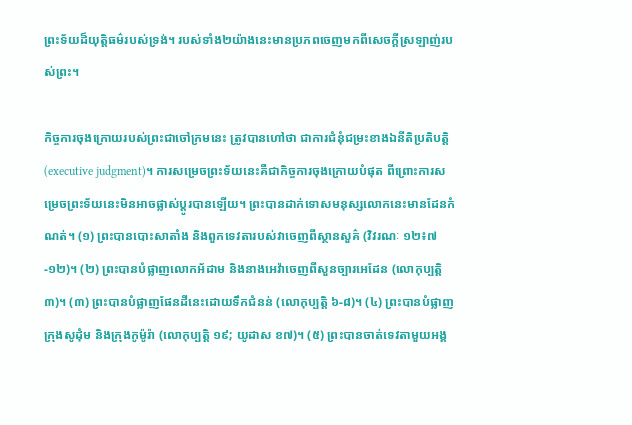ព្រះទ័យដ៏យុត្តិធម៌របស់ទ្រង់។ របស់ទាំង២យ៉ាងនេះមានប្រភពចេញមកពីសេចក្តីស្រឡាញ់របស់ព្រះ។

កិច្ចការចុងក្រោយរបស់ព្រះជាចៅក្រមនេះ ត្រូវបានហៅថា ជាការជំនុំជម្រះខាងឯនីតិប្រតិបត្តិ (executive judgment)។ ការសម្រេចព្រះទ័យនេះគឺជាកិច្ចការចុងក្រោយបំផុត ពីព្រោះការសម្រេចព្រះទ័យនេះមិនអាចផ្លាស់ប្តូរបានឡើយ។ ព្រះបានដាក់ទោសមនុស្សលោកនេះមានដែនកំណត់។ (១) ព្រះបានបោះសាតាំង និងពួកទេវតារបស់វាចេញពីស្ថានសួគ៌ (វិវរណៈ ១២៖៧-១២)។ (២) ព្រះបានបំផ្លាញលោកអ័ដាម និងនាងអេវ៉ាចេញពីសួនច្បារអេដែន (លោកុប្បត្តិ ៣)។ (៣) ព្រះបានបំផ្លាញផែនដីនេះដោយទឹកជំនន់ (លោកុប្បត្តិ ៦-៨)។ (៤) ព្រះបានបំផ្លាញក្រុងសូដុំម និងក្រុងកូម៉ូរ៉ា (លោកុប្បត្តិ ១៩; យូដាស ខ៧)។ (៥) ព្រះបានចាត់ទេវតាមួយអង្គ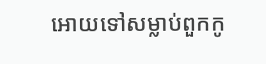អោយទៅសម្លាប់ពួកកូ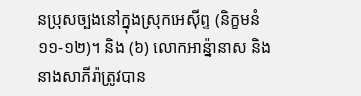នប្រុសច្បងនៅក្នុងស្រុកអេស៊ីព្ទ (និក្ខមនំ ១១-១២)។ និង (៦) លោកអាន្ន៉ានាស និងនាងសាភីរ៉ាត្រូវបាន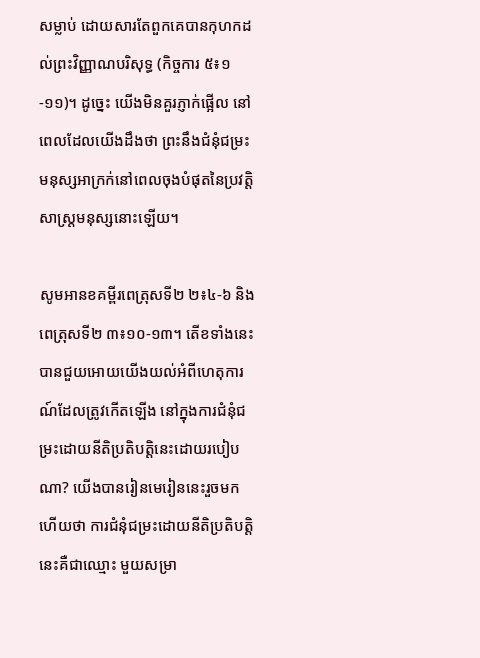សម្លាប់ ដោយសារតែពួកគេបានកុហកដល់ព្រះវិញ្ញាណបរិសុទ្ធ (កិច្ចការ ៥៖១-១១)។ ដូច្នេះ យើងមិនគួរភ្ញាក់ផ្អើល នៅពេលដែលយើងដឹងថា ព្រះនឹងជំនុំជម្រះមនុស្សអាក្រក់នៅពេលចុងបំផុតនៃប្រវត្តិសាស្ត្រមនុស្សនោះឡើយ។

សូមអានខគម្ពីរពេត្រុសទី២ ២៖៤-៦ និងពេត្រុសទី២ ៣៖១០-១៣។ តើខទាំងនេះបានជួយអោយយើងយល់អំពីហេតុការណ៍ដែលត្រូវកើតឡើង នៅក្នុងការជំនុំជម្រះដោយនីតិប្រតិបត្តិនេះដោយរបៀបណា? យើងបានរៀនមេរៀននេះរួចមកហើយថា ការជំនុំជម្រះដោយនីតិប្រតិបត្តិនេះគឺជាឈ្មោះ មួយសម្រា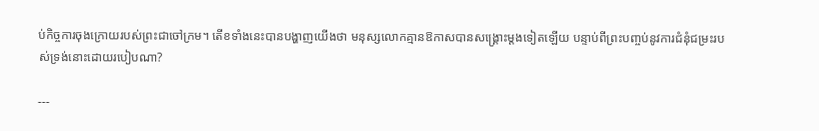ប់កិច្ចការចុងក្រោយរបស់ព្រះជាចៅក្រម។ តើខទាំងនេះបានបង្ហាញយើងថា មនុស្សលោកគ្មានឱកាសបានសង្គ្រោះម្តងទៀតឡើយ បន្ទាប់ពីព្រះបញ្ចប់នូវការជំនុំជម្រះរបស់ទ្រង់នោះដោយរបៀបណា?

---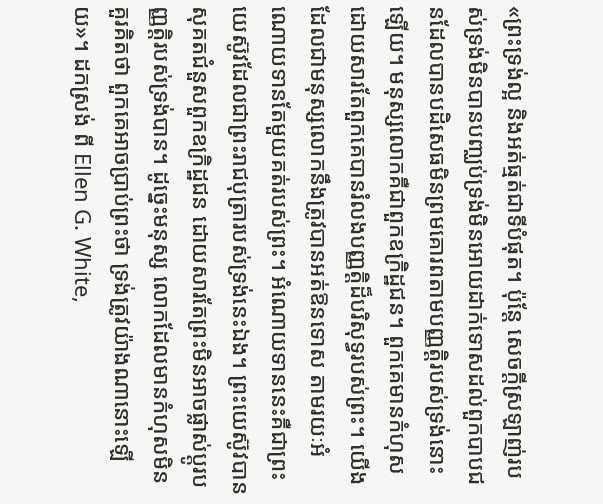«ព្រះទ្រង់ល្អ និងអត់ធ្មត់ជាទីបំផុត។ ប៉ុន្តែ សេចក្តីស្រឡាញ់របស់ទ្រង់មិនបានបញ្ឈប់ទ្រង់មិនអោយដាក់ទោសដល់ពួកបាបជនដែលបានបដិសេធមិនព្រមគោរពតាមបញ្ញត្តិរបស់ទ្រង់នោះឡើយ។ មនុស្សលោកគឺជាពួកឧក្រិដ្ឋជន។ ពួកគេមានកំហុស ដោយសារតែពួកគេបានរំលងបញ្ញត្តិដ៏បរិសុទ្ធរបស់ព្រះ។ យើងដែលជាមនុស្សលោកនឹងត្រូវបានអត់ឱនទោស តាមរយៈអំណោយទានតែមួយគត់របស់ព្រះ។ អំណោយទាននេះគឺជាព្រះយេស៊ូវដែលជាព្រះរាជបុត្រារបស់ទ្រង់នេះឯង។ ព្រះយេស៊ូវបានសុគតជំនួសពួកឧក្រិដ្ឋជន ដោយសារតែព្រះមិនអាចផ្លាស់ប្តូរបញ្ញត្តិរបស់ទ្រង់បាន។ ដូច្នេះមនុស្ស លោកដែលមានកំហុសមិនគួរគិតថា ពួកគេអាចប្រាប់ព្រះថា ទ្រង់ត្រូវយ៉ាងណានោះឡើយ»។ ដកស្រង់ ពី Ellen G. White,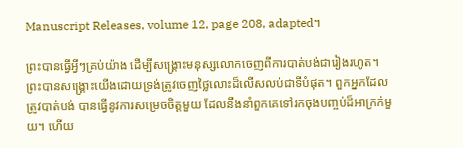Manuscript Releases, volume 12, page 208, adapted។

ព្រះបានធ្វើអ្វីៗគ្រប់យ៉ាង ដើម្បីសង្គ្រោះមនុស្សលោកចេញពីការបាត់បង់ជារៀងរហូត។ ព្រះបានសង្គ្រោះយើងដោយទ្រង់ត្រូវចេញថ្លៃលោះដ៏លើសលប់ជាទីបំផុត។ ពួកអ្នកដែលត្រូវបាត់បង់ បានធ្វើនូវការសម្រេចចិត្តមួយ ដែលនឹងនាំពួកគេទៅរកចុងបញ្ចប់ដ៏អាក្រក់មួយ។ ហើយ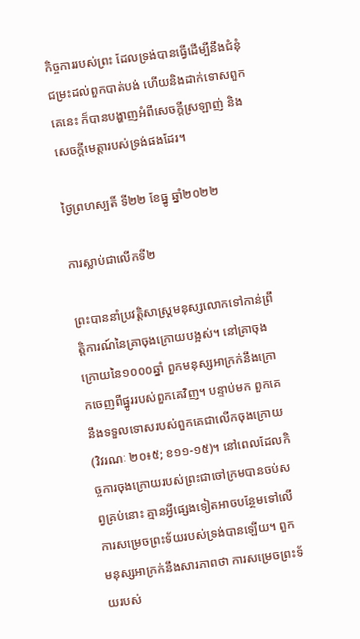កិច្ចការរបស់ព្រះ ដែលទ្រង់បានធ្វើដើម្បីនឹងជំនុំជម្រះដល់ពួកបាត់បង់ ហើយនិងដាក់ទោសពួកគេនេះ ក៏បានបង្ហាញអំពីសេចក្តីស្រឡាញ់ និងសេចក្តីមេត្តារបស់ទ្រង់ផងដែរ។

ថ្ងៃព្រហស្បតិ៍ ទី២២ ខែធ្នូ ឆ្នាំ២០២២

ការស្លាប់ជាលើកទី២

ព្រះបាននាំប្រវត្តិសាស្ត្រមនុស្សលោកទៅកាន់ព្រឹត្តិការណ៍នៃគ្រាចុងក្រោយបង្អស់។ នៅគ្រាចុងក្រោយនៃ១០០០ឆ្នាំ ពួកមនុស្សអាក្រក់នឹងក្រោកចេញពីផ្នូររបស់ពួកគេវិញ។ បន្ទាប់មក ពួកគេនឹងទទួលទោសរបស់ពួកគេជាលើកចុងក្រោយ (វិវរណៈ ២០៖៥; ខ១១-១៥)។ នៅពេលដែលកិច្ចការចុងក្រោយរបស់ព្រះជាចៅក្រមបានចប់សព្វគ្រប់នោះ គ្មានអ្វីផ្សេងទៀតអាចបន្ថែមទៅលើការសម្រេចព្រះទ័យរបស់ទ្រង់បានឡើយ។ ពួកមនុស្សអាក្រក់នឹងសារភាពថា ការសម្រេចព្រះទ័យរបស់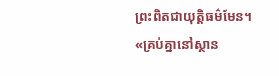ព្រះពិតជាយុត្តិធម៌មែន។ «គ្រប់គ្នានៅស្ថាន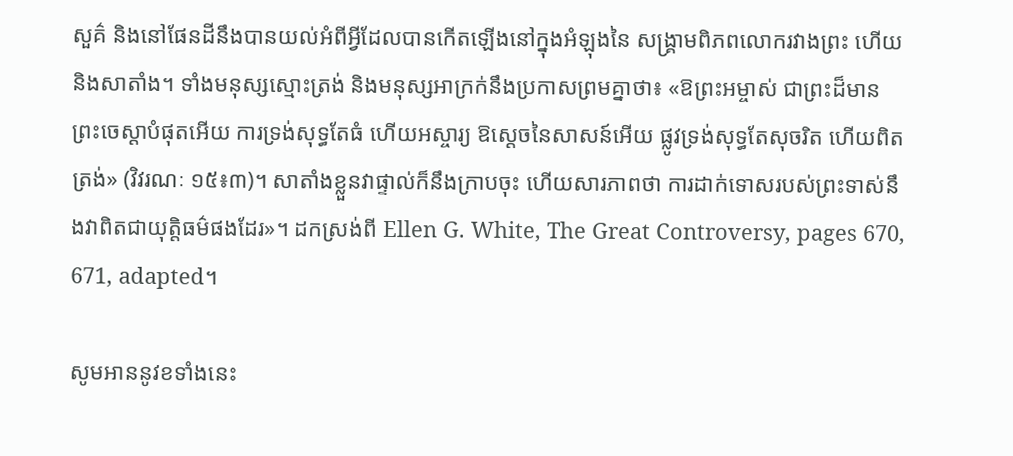សួគ៌ និងនៅផែនដីនឹងបានយល់អំពីអ្វីដែលបានកើតឡើងនៅក្នុងអំឡុងនៃ សង្គ្រាមពិភពលោករវាងព្រះ ហើយនិងសាតាំង។ ទាំងមនុស្សស្មោះត្រង់ និងមនុស្សអាក្រក់នឹងប្រកាសព្រមគ្នាថា៖ «ឱព្រះអម្ចាស់ ជាព្រះដ៏មានព្រះចេស្តាបំផុតអើយ ការទ្រង់សុទ្ធតែធំ ហើយអស្ចារ្យ ឱស្តេចនៃសាសន៍អើយ ផ្លូវទ្រង់សុទ្ធតែសុចរិត ហើយពិតត្រង់» (វិវរណៈ ១៥៖៣)។ សាតាំងខ្លួនវាផ្ទាល់ក៏នឹងក្រាបចុះ ហើយសារភាពថា ការដាក់ទោសរបស់ព្រះទាស់នឹងវាពិតជាយុត្តិធម៌ផងដែរ»។ ដកស្រង់ពី Ellen G. White, The Great Controversy, pages 670, 671, adapted។

សូមអាននូវខទាំងនេះ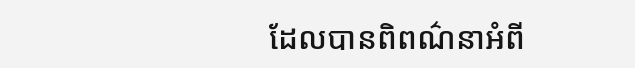ដែលបានពិពណ៌នាអំពី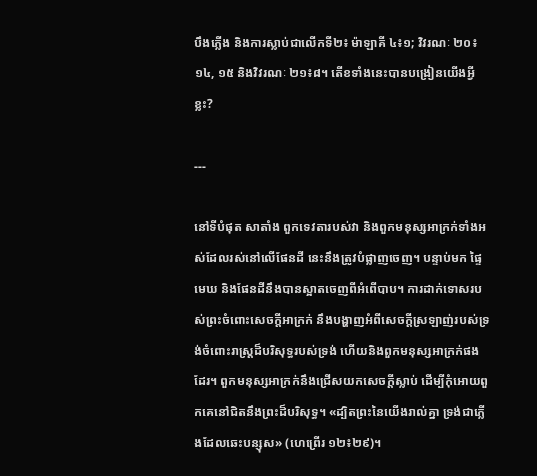បឹងភ្លើង និងការស្លាប់ជាលើកទី២៖ ម៉ាឡាគី ៤៖១; វិវរណៈ ២០៖១៤, ១៥ និងវិវរណៈ ២១៖៨។ តើខទាំងនេះបានបង្រៀនយើងអ្វីខ្លះ?

---

នៅទីបំផុត សាតាំង ពួកទេវតារបស់វា និងពួកមនុស្សអាក្រក់ទាំងអស់ដែលរស់នៅលើផែនដី នេះនឹងត្រូវបំផ្លាញចេញ។ បន្ទាប់មក ផ្ទៃមេឃ និងផែនដីនឹងបានស្អាតចេញពីអំពើបាប។ ការដាក់ទោសរបស់ព្រះចំពោះសេចក្តីអាក្រក់ នឹងបង្ហាញអំពីសេចក្តីស្រឡាញ់របស់ទ្រង់ចំពោះរាស្ត្រដ៏បរិសុទ្ធរបស់ទ្រង់ ហើយនិងពួកមនុស្សអាក្រក់ផងដែរ។ ពួកមនុស្សអាក្រក់នឹងជ្រើសយកសេចក្តីស្លាប់ ដើម្បីកុំអោយពួកគេនៅជិតនឹងព្រះដ៏បរិសុទ្ធ។ «ដ្បិតព្រះនៃយើងរាល់គ្នា ទ្រង់ជាភ្លើងដែលឆេះបន្សុស» (ហេព្រើរ ១២៖២៩)។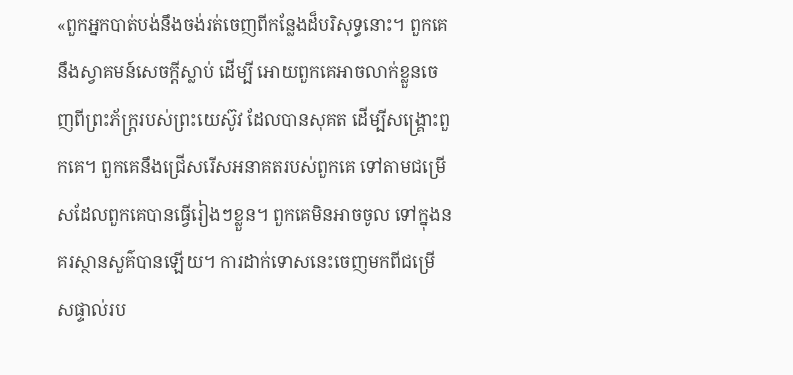«ពួកអ្នកបាត់បង់នឹងចង់រត់ចេញពីកន្លែងដ៏បរិសុទ្ធនោះ។ ពួកគេនឹងស្វាគមន៍សេចក្តីស្លាប់ ដើម្បី អោយពួកគេអាចលាក់ខ្លួនចេញពីព្រះភ័ក្ត្ររបស់ព្រះយេស៊ូវ ដែលបានសុគត ដើម្បីសង្គ្រោះពួកគេ។ ពួកគេនឹងជ្រើសរើសអនាគតរបស់ពួកគេ ទៅតាមជម្រើសដែលពួកគេបានធ្វើរៀងៗខ្លួន។ ពួកគេមិនអាចចូល ទៅក្នុងនគរស្ថានសួគ៌បានឡើយ។ ការដាក់ទោសនេះចេញមកពីជម្រើសផ្ទាល់រប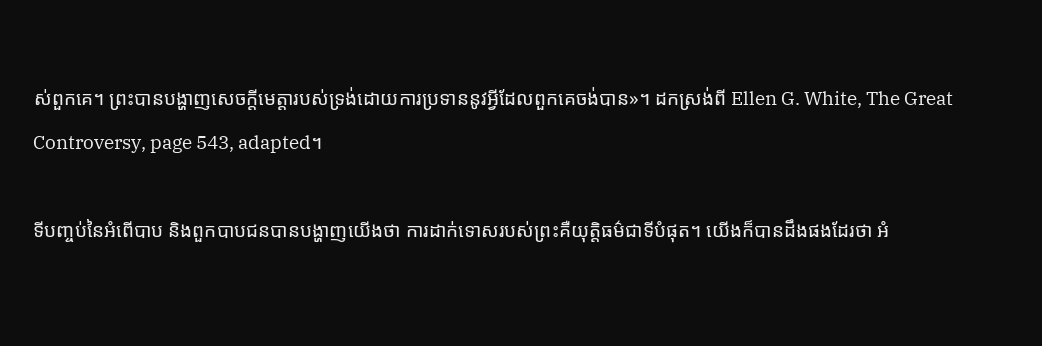ស់ពួកគេ។ ព្រះបានបង្ហាញសេចក្តីមេត្តារបស់ទ្រង់ដោយការប្រទាននូវអ្វីដែលពួកគេចង់បាន»។ ដកស្រង់ពី Ellen G. White, The Great Controversy, page 543, adapted។

ទីបញ្ចប់នៃអំពើបាប និងពួកបាបជនបានបង្ហាញយើងថា ការដាក់ទោសរបស់ព្រះគឺយុត្តិធម៌ជាទីបំផុត។ យើងក៏បានដឹងផងដែរថា អំ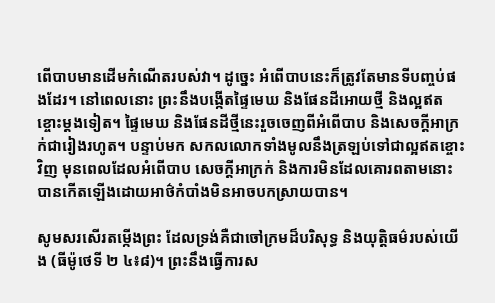ពើបាបមានដើមកំណើតរបស់វា។ ដូច្នេះ អំពើបាបនេះក៏ត្រូវតែមានទីបញ្ចប់ផងដែរ។ នៅពេលនោះ ព្រះនឹងបង្កើតផ្ទៃមេឃ និងផែនដីអោយថ្មី និងល្អឥតខ្ចោះម្តងទៀត។ ផ្ទៃមេឃ និងផែនដីថ្មីនេះរួចចេញពីអំពើបាប និងសេចក្តីអាក្រក់ជារៀងរហូត។ បន្ទាប់មក សកលលោកទាំងមូលនឹងត្រឡប់ទៅជាល្អឥតខ្ចោះវិញ មុនពេលដែលអំពើបាប សេចក្តីអាក្រក់ និងការមិនដែលគោរពតាមនោះបានកើតឡើងដោយអាថ៌កំបាំងមិនអាចបកស្រាយបាន។

សូមសរសើរតម្កើងព្រះ ដែលទ្រង់គឺជាចៅក្រមដ៏បរិសុទ្ធ និងយុត្តិធម៌របស់យើង (ធីម៉ូថេទី ២ ៤៖៨)។ ព្រះនឹងធ្វើការស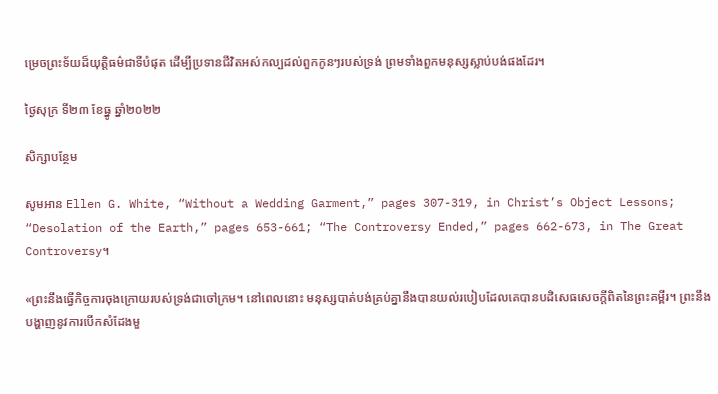ម្រេចព្រះទ័យដ៏យុត្តិធម៌ជាទីបំផុត ដើម្បីប្រទានជីវិតអស់កល្បដល់ពួកកូនៗរបស់ទ្រង់ ព្រមទាំងពួកមនុស្សស្លាប់បង់ផងដែរ។

ថ្ងៃសុក្រ ទី២៣ ខែធ្នូ ឆ្នាំ២០២២

សិក្សាបន្ថែម

សូមអាន Ellen G. White, “Without a Wedding Garment,” pages 307-319, in Christ’s Object Lessons; “Desolation of the Earth,” pages 653-661; “The Controversy Ended,” pages 662-673, in The Great Controversy។

«ព្រះនឹងធ្វើកិច្ចការចុងក្រោយរបស់ទ្រង់ជាចៅក្រម។ នៅពេលនោះ មនុស្សបាត់បង់គ្រប់គ្នានឹងបានយល់របៀបដែលគេបានបដិសេធសេចក្តីពិតនៃព្រះគម្ពីរ។ ព្រះនឹងបង្ហាញនូវការបើកសំដែងមួ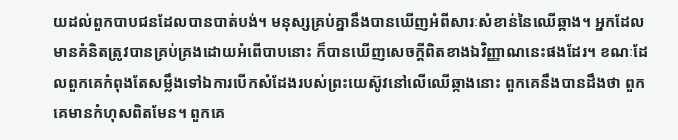យដល់ពួកបាបជនដែលបានបាត់បង់។ មនុស្សគ្រប់គ្នានឹងបានឃើញអំពីសារៈសំខាន់នៃឈើឆ្កាង។ អ្នកដែលមានគំនិតត្រូវបានគ្រប់គ្រងដោយអំពើបាបនោះ ក៏បានឃើញសេចក្តីពិតខាងឯវិញ្ញាណនេះផងដែរ។ ខណៈដែលពួកគេកំពុងតែសម្លឹងទៅឯការបើកសំដែងរបស់ព្រះយេស៊ូវនៅលើឈើឆ្កាងនោះ ពួកគេនឹងបានដឹងថា ពួកគេមានកំហុសពិតមែន។ ពួកគេ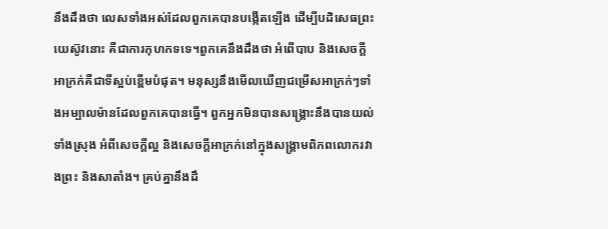នឹងដឹងថា លេសទាំងអស់ដែលពួកគេបានបង្កើតឡើង ដើម្បីបដិសេធព្រះយេស៊ូវនោះ គឺជាការកុហកទទេ។ពួកគេនឹងដឹងថា អំពើបាប និងសេចក្តីអាក្រក់គឺជាទីស្អប់ខ្ពើមបំផុត។ មនុស្សនឹងមើលឃើញជម្រើសអាក្រក់ៗទាំងអម្បាលម៉ានដែលពួកគេបានធ្វើ។ ពួកអ្នកមិនបានសង្គ្រោះនឹងបានយល់ទាំងស្រុង អំពីសេចក្តីល្អ និងសេចក្តីអាក្រក់នៅក្នុងសង្គ្រាមពិភពលោករវាងព្រះ និងសាតាំង។ គ្រប់គ្នានឹងដឹ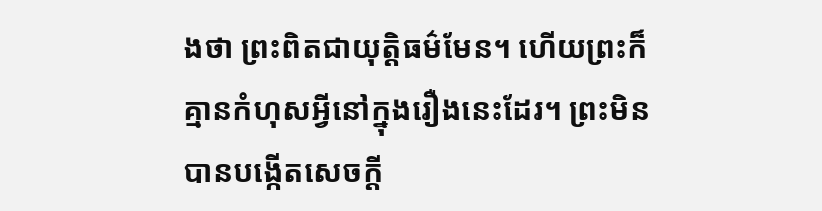ងថា ព្រះពិតជាយុត្តិធម៌មែន។ ហើយព្រះក៏គ្មានកំហុសអ្វីនៅក្នុងរឿងនេះដែរ។ ព្រះមិនបានបង្កើតសេចក្តី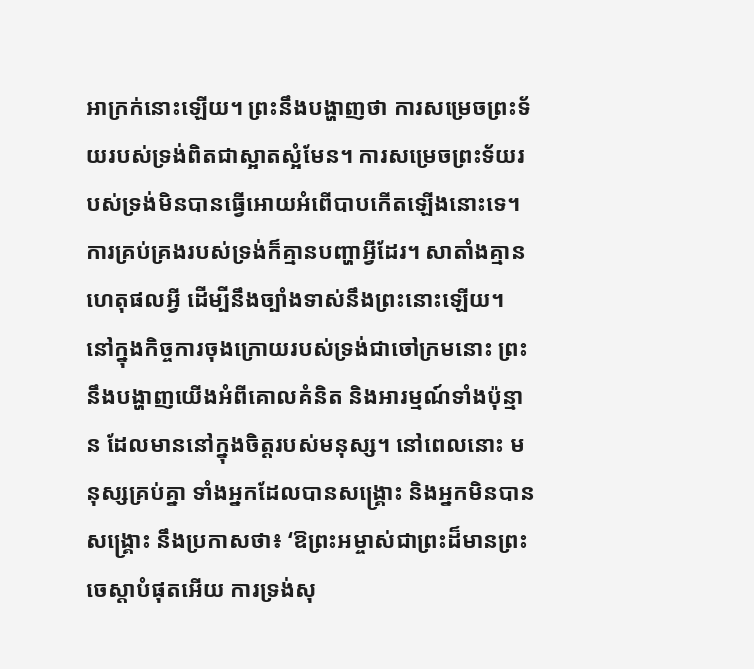អាក្រក់នោះឡើយ។ ព្រះនឹងបង្ហាញថា ការសម្រេចព្រះទ័យរបស់ទ្រង់ពិតជាស្អាតស្អំមែន។ ការសម្រេចព្រះទ័យរបស់ទ្រង់មិនបានធ្វើអោយអំពើបាបកើតឡើងនោះទេ។ ការគ្រប់គ្រងរបស់ទ្រង់ក៏គ្មានបញ្ហាអ្វីដែរ។ សាតាំងគ្មានហេតុផលអ្វី ដើម្បីនឹងច្បាំងទាស់នឹងព្រះនោះឡើយ។ នៅក្នុងកិច្ចការចុងក្រោយរបស់ទ្រង់ជាចៅក្រមនោះ ព្រះនឹងបង្ហាញយើងអំពីគោលគំនិត និងអារម្មណ៍ទាំងប៉ុន្មាន ដែលមាននៅក្នុងចិត្តរបស់មនុស្ស។ នៅពេលនោះ មនុស្សគ្រប់គ្នា ទាំងអ្នកដែលបានសង្គ្រោះ និងអ្នកមិនបានសង្គ្រោះ នឹងប្រកាសថា៖ ‘ឱព្រះអម្ចាស់ជាព្រះដ៏មានព្រះចេស្តាបំផុតអើយ ការទ្រង់សុ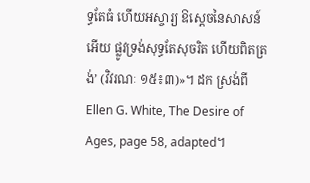ទ្ធតែធំ ហើយអស្ចារ្យ ឱស្តេចនៃសាសន៍អើយ ផ្លូវទ្រង់សុទ្ធតែសុចរិត ហើយពិតត្រង់’ (វិវរណៈ ១៥៖៣)»។ ដក ស្រង់ពី Ellen G. White, The Desire of Ages, page 58, adapted។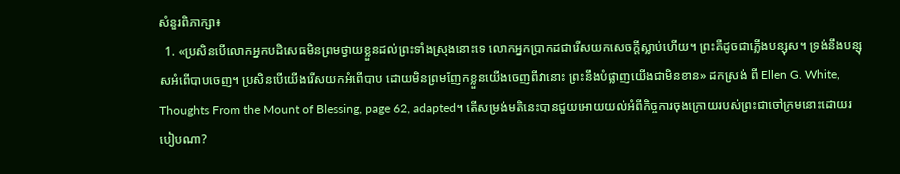សំនួរពិភាក្សា៖
  1. «ប្រសិនបើលោកអ្នកបដិសេធមិនព្រមថ្វាយខ្លួនដល់ព្រះទាំងស្រុងនោះទេ លោកអ្នកប្រាកដជារើសយកសេចក្តីស្លាប់ហើយ។ ព្រះគឺដូចជាភ្លើងបន្សុស។ ទ្រង់នឹងបន្សុសអំពើបាបចេញ។ ប្រសិនបើយើងរើសយកអំពើបាប ដោយមិនព្រមញែកខ្លួនយើងចេញពីវានោះ ព្រះនឹងបំផ្លាញយើងជាមិនខាន» ដកស្រង់ ពី Ellen G. White, Thoughts From the Mount of Blessing, page 62, adapted។ តើសម្រង់មតិនេះបានជួយអោយយល់អំពីកិច្ចការចុងក្រោយរបស់ព្រះជាចៅក្រមនោះដោយរបៀបណា?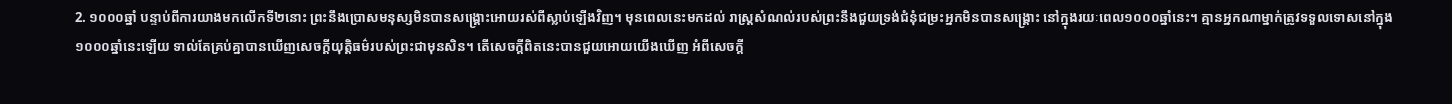2. ១០០០ឆ្នាំ បន្ទាប់ពីការយាងមកលើកទី២នោះ ព្រះនឹងប្រោសមនុស្សមិនបានសង្គ្រោះអោយរស់ពីស្លាប់ឡើងវិញ។ មុនពេលនេះមកដល់ រាស្ត្រសំណល់របស់ព្រះនឹងជួយទ្រង់ជំនុំជម្រះអ្នកមិនបានសង្គ្រោះ នៅក្នុងរយៈពេល១០០០ឆ្នាំនេះ។ គ្មានអ្នកណាម្នាក់ត្រូវទទួលទោសនៅក្នុង១០០០ឆ្នាំនេះឡើយ ទាល់តែគ្រប់គ្នាបានឃើញសេចក្តីយុត្តិធម៌របស់ព្រះជាមុនសិន។ តើសេចក្តីពិតនេះបានជួយអោយយើងឃើញ អំពីសេចក្តី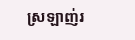ស្រឡាញ់រ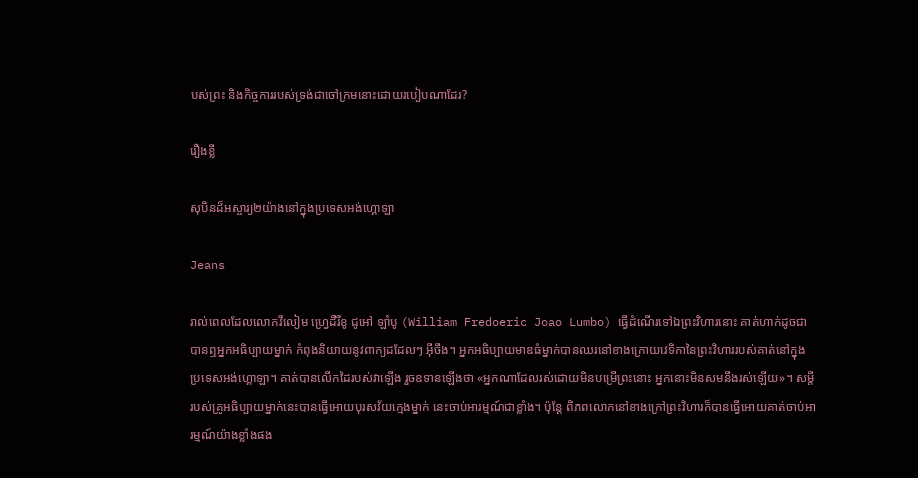បស់ព្រះ និងកិច្ចការរបស់ទ្រង់ជាចៅក្រមនោះដោយរបៀបណាដែរ?

រឿងខ្លី

សុបិនដ៏អស្ចារ្យ២យ៉ាងនៅក្នុងប្រទេសអង់ហ្គោឡា

Jeans

រាល់ពេលដែលលោកវីលៀម ហ្វ្រេដឺរីខូ ជូអៅ ឡាំបូ (William Fredoeric Joao Lumbo) ធ្វើដំណើរទៅឯព្រះវិហារនោះ គាត់ហាក់ដូចជាបានឮអ្នកអធិប្បាយម្នាក់ កំពុងនិយាយនូវពាក្យដដែលៗ អ៊ីចឹង។ អ្នកអធិប្បាយមាឌធំម្នាក់បានឈរនៅខាងក្រោយវេទិកានៃព្រះវិហាររបស់គាត់នៅក្នុងប្រទេសអង់ហ្គោឡា។ គាត់បានលើកដៃរបស់វាឡើង រួចឧទានឡើងថា «អ្នកណាដែលរស់ដោយមិនបម្រើព្រះនោះ អ្នកនោះមិនសមនឹងរស់ឡើយ»។ សម្តីរបស់គ្រូអធិប្បាយម្នាក់នេះបានធ្វើអោយបុរសវ័យក្មេងម្នាក់ នេះចាប់អារម្មណ៍ជាខ្លាំង។ ប៉ុន្តែ ពិភពលោកនៅខាងក្រៅព្រះវិហារក៏បានធ្វើអោយគាត់ចាប់អារម្មណ៍យ៉ាងខ្លាំងផង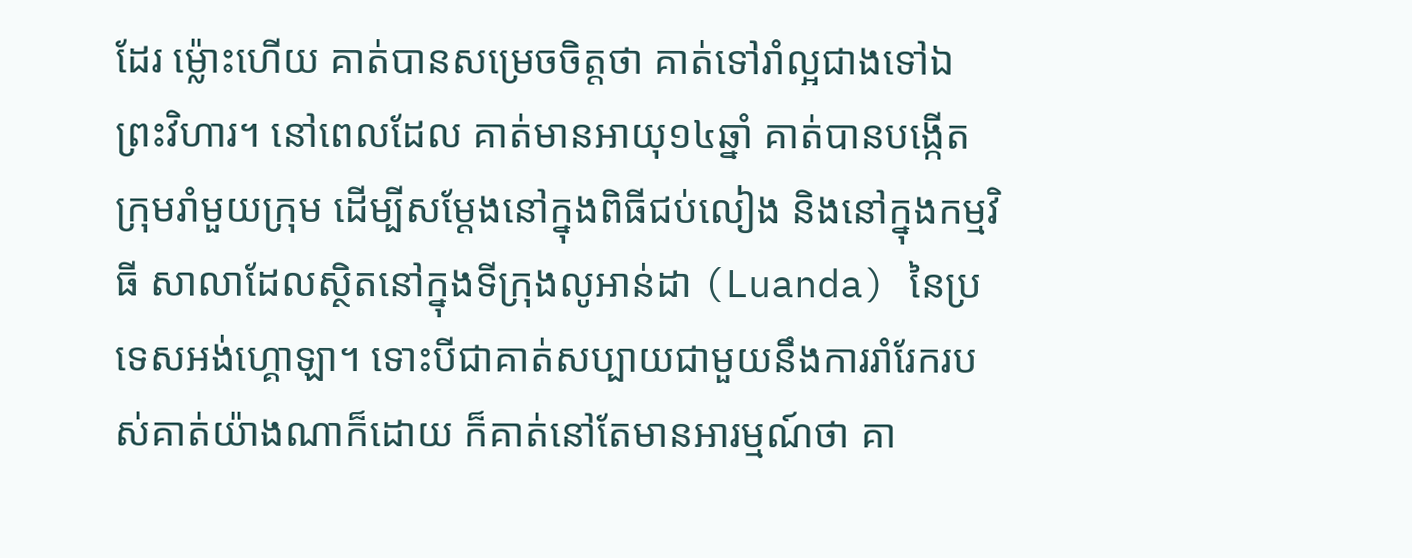ដែរ ម្ល៉ោះហើយ គាត់បានសម្រេចចិត្តថា គាត់ទៅរាំល្អជាងទៅឯព្រះវិហារ។ នៅពេលដែល គាត់មានអាយុ១៤ឆ្នាំ គាត់បានបង្កើតក្រុមរាំមួយក្រុម ដើម្បីសម្តែងនៅក្នុងពិធីជប់លៀង និងនៅក្នុងកម្មវិធី សាលាដែលស្ថិតនៅក្នុងទីក្រុងលូអាន់ដា (Luanda) នៃប្រទេសអង់ហ្គោឡា។ ទោះបីជាគាត់សប្បាយជាមួយនឹងការរាំរែករបស់គាត់យ៉ាងណាក៏ដោយ ក៏គាត់នៅតែមានអារម្មណ៍ថា គា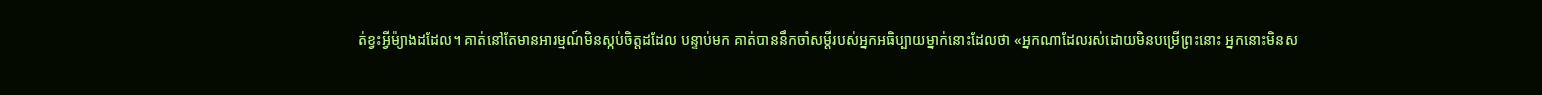ត់ខ្វះអ្វីម៉្យាងដដែល។ គាត់នៅតែមានអារម្មណ៍មិនស្កប់ចិត្តដដែល បន្ទាប់មក គាត់បាននឹកចាំសម្តីរបស់អ្នកអធិប្បាយម្នាក់នោះដែលថា «អ្នកណាដែលរស់ដោយមិនបម្រើព្រះនោះ អ្នកនោះមិនស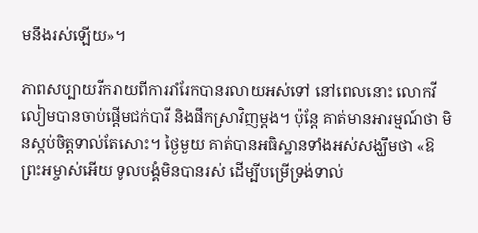មនឹងរស់ឡើយ»។

ភាពសប្បាយរីករាយពីការរាំរែកបានរលាយអស់ទៅ នៅពេលនោះ លោកវីលៀមបានចាប់ផ្តើមជក់បារី និងផឹកស្រាវិញម្តង។ ប៉ុន្តែ គាត់មានអារម្មណ៍ថា មិនស្កប់ចិត្តទាល់តែសោះ។ ថ្ងៃមួយ គាត់បានអធិស្ឋានទាំងអស់សង្ឃឹមថា «ឱព្រះអម្ចាស់អើយ ទូលបង្គំមិនបានរស់ ដើម្បីបម្រើទ្រង់ទាល់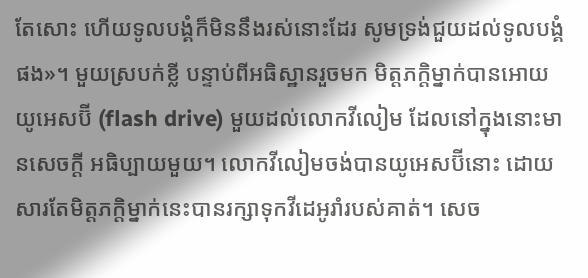តែសោះ ហើយទូលបង្គំក៏មិននឹងរស់នោះដែរ សូមទ្រង់ជួយដល់ទូលបង្គំផង»។ មួយស្របក់ខ្លី បន្ទាប់ពីអធិស្ឋានរួចមក មិត្តភក្តិម្នាក់បានអោយយូអេសប៊ី (flash drive) មួយដល់លោកវីលៀម ដែលនៅក្នុងនោះមានសេចក្តី អធិប្បាយមួយ។ លោកវីលៀមចង់បានយូអេសប៊ីនោះ ដោយសារតែមិត្តភក្តិម្នាក់នេះបានរក្សាទុកវីដេអូរាំរបស់គាត់។ សេច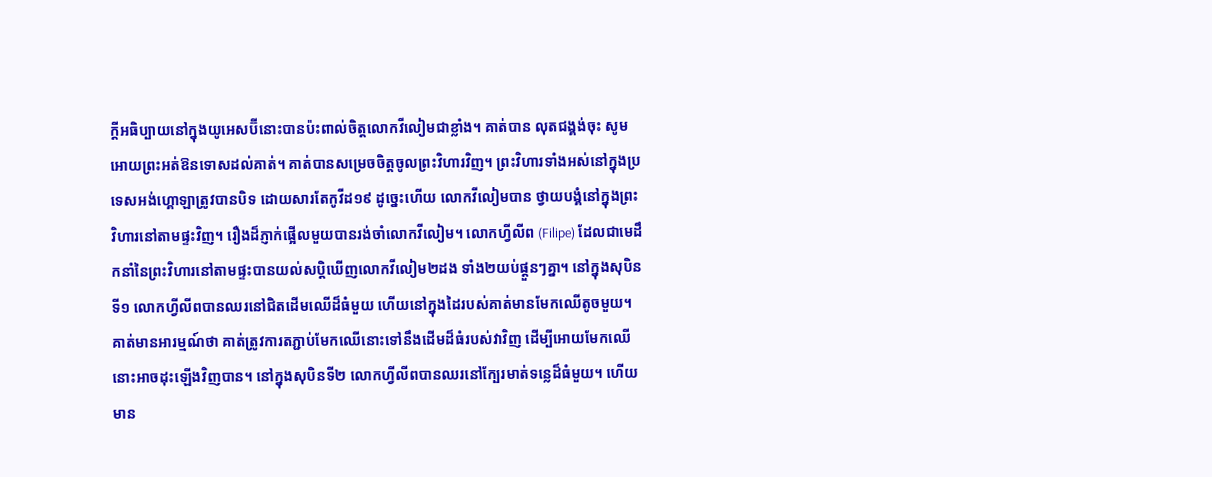ក្តីអធិប្បាយនៅក្នុងយូអេសប៊ីនោះបានប៉ះពាល់ចិត្តលោកវីលៀមជាខ្លាំង។ គាត់បាន លុតជង្គង់ចុះ សូមអោយព្រះអត់ឱនទោសដល់គាត់។ គាត់បានសម្រេចចិត្តចូលព្រះវិហារវិញ។ ព្រះវិហារទាំងអស់នៅក្នុងប្រទេសអង់ហ្គោឡាត្រូវបានបិទ ដោយសារតែកូវីដ១៩ ដូច្នេះហើយ លោកវីលៀមបាន ថ្វាយបង្គំនៅក្នុងព្រះវិហារនៅតាមផ្ទះវិញ។ រឿងដ៏ភ្ញាក់ផ្អើលមួយបានរង់ចាំលោកវីលៀម។ លោកហ្វីលីព (Filipe) ដែលជាមេដឹកនាំនៃព្រះវិហារនៅតាមផ្ទះបានយល់សប្តិឃើញលោកវីលៀម២ដង ទាំង២យប់ផ្តួនៗគ្នា។ នៅក្នុងសុបិនទី១ លោកហ្វីលីពបានឈរនៅជិតដើមឈើដ៏ធំមួយ ហើយនៅក្នុងដៃរបស់គាត់មានមែកឈើតូចមួយ។ គាត់មានអារម្មណ៍ថា គាត់ត្រូវការតភ្ជាប់មែកឈើនោះទៅនឹងដើមដ៏ធំរបស់វាវិញ ដើម្បីអោយមែកឈើនោះអាចដុះឡើងវិញបាន។ នៅក្នុងសុបិនទី២ លោកហ្វីលីពបានឈរនៅក្បែរមាត់ទន្លេដ៏ធំមួយ។ ហើយមាន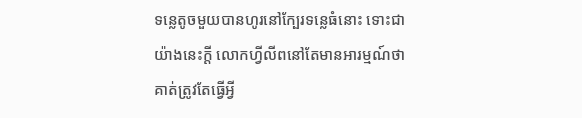ទន្លេតូចមួយបានហូរនៅក្បែរទន្លេធំនោះ ទោះជាយ៉ាងនេះក្តី លោកហ្វីលីពនៅតែមានអារម្មណ៍ថា គាត់ត្រូវតែធ្វើអ្វី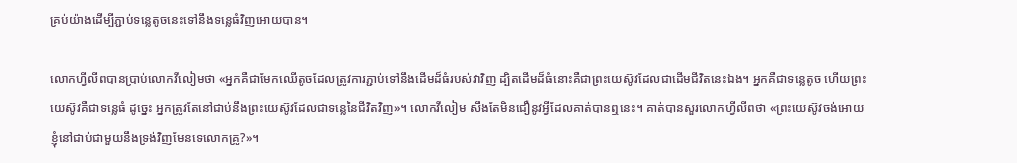គ្រប់យ៉ាងដើម្បីភ្ជាប់ទន្លេតូចនេះទៅនឹងទន្លេធំវិញអោយបាន។

លោកហ្វីលីពបានប្រាប់លោកវីលៀមថា «អ្នកគឺជាមែកឈើតូចដែលត្រូវការភ្ជាប់ទៅនឹងដើមដ៏ធំរបស់វាវិញ ដ្បិតដើមដ៏ធំនោះគឺជាព្រះយេស៊ូវដែលជាដើមជីវិតនេះឯង។ អ្នកគឺជាទន្លេតូច ហើយព្រះយេស៊ូវគឺជាទន្លេធំ ដូច្នេះ អ្នកត្រូវតែនៅជាប់នឹងព្រះយេស៊ូវដែលជាទន្លេនៃជីវិតវិញ»។ លោកវីលៀម សឹងតែមិនជឿនូវអ្វីដែលគាត់បានឮនេះ។ គាត់បានសួរលោកហ្វីលីពថា «ព្រះយេស៊ូវចង់អោយខ្ញុំនៅជាប់ជាមួយនឹងទ្រង់វិញមែនទេលោកគ្រូ?»។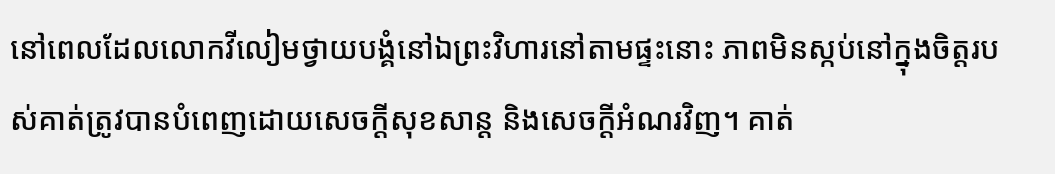នៅពេលដែលលោកវីលៀមថ្វាយបង្គំនៅឯព្រះវិហារនៅតាមផ្ទះនោះ ភាពមិនស្កប់នៅក្នុងចិត្តរបស់គាត់ត្រូវបានបំពេញដោយសេចក្តីសុខសាន្ត និងសេចក្តីអំណរវិញ។ គាត់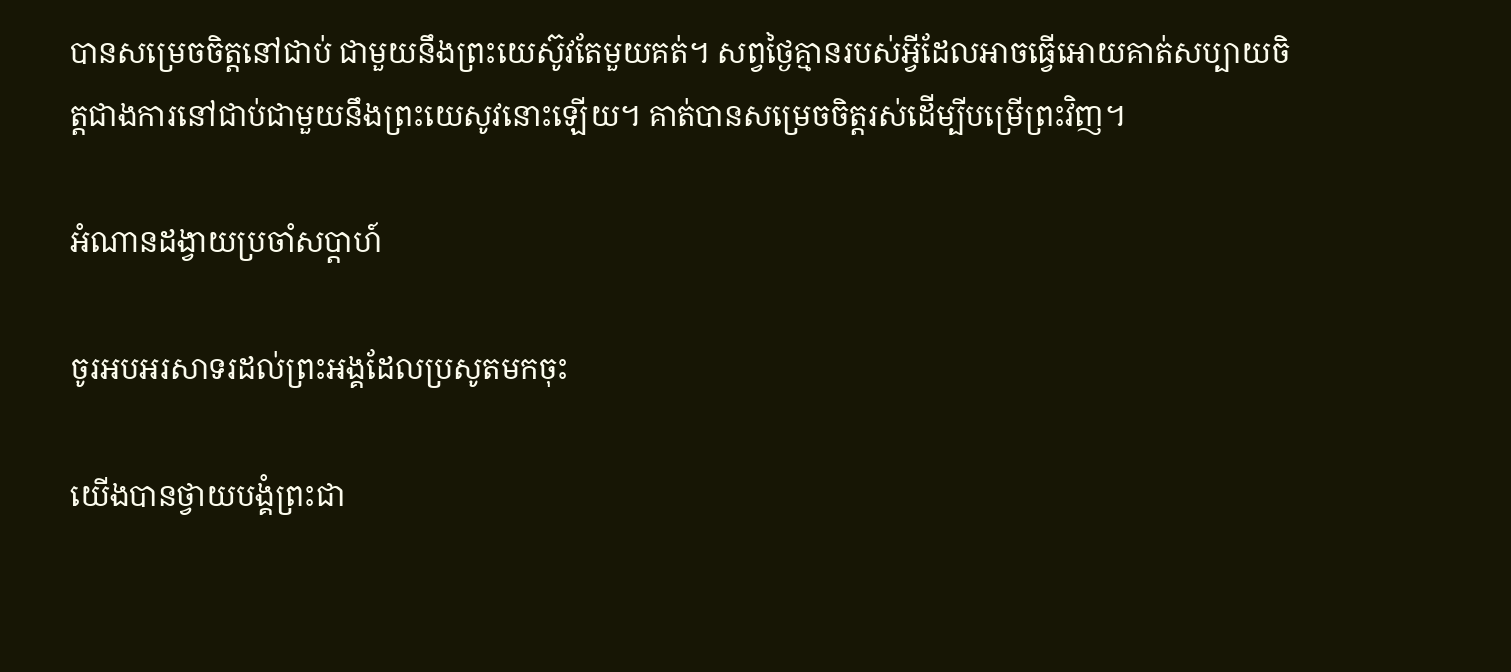បានសម្រេចចិត្តនៅជាប់ ជាមួយនឹងព្រះយេស៊ូវតែមួយគត់។ សព្វថ្ងៃគ្មានរបស់អ្វីដែលអាចធ្វើអោយគាត់សប្បាយចិត្តជាងការនៅជាប់ជាមួយនឹងព្រះយេសូវនោះឡើយ។ គាត់បានសម្រេចចិត្តរស់ដើម្បីបម្រើព្រះវិញ។

អំណានដង្វាយប្រចាំសប្តាហ៍

ចូរអបអរសាទរដល់ព្រះអង្គដែលប្រសូតមកចុះ

យើងបានថ្វាយបង្គំព្រះជា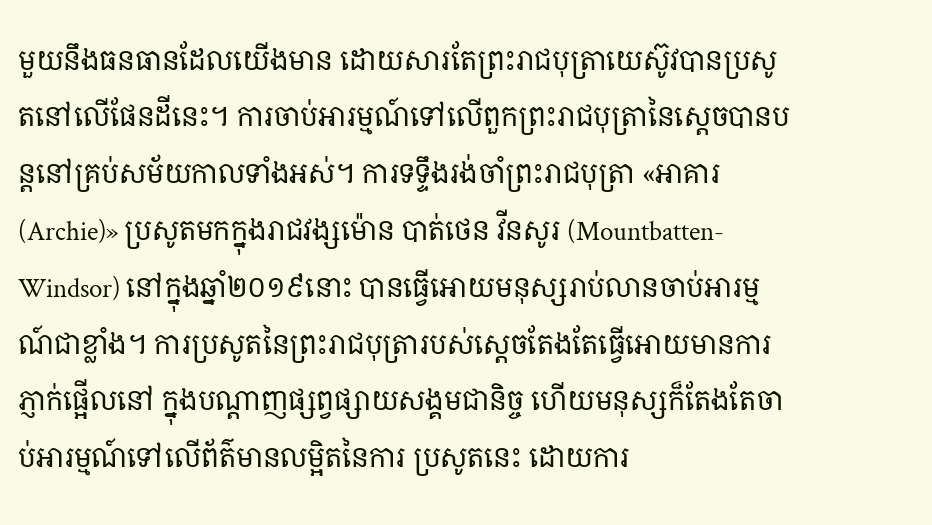មួយនឹងធនធានដែលយើងមាន ដោយសារតែព្រះរាជបុត្រាយេស៊ូវបានប្រសូតនៅលើផែនដីនេះ។ ការចាប់អារម្មណ៍ទៅលើពួកព្រះរាជបុត្រានៃស្តេចបានបន្តនៅគ្រប់សម័យកាលទាំងអស់។ ការទទ្ទឹងរង់ចាំព្រះរាជបុត្រា «អាគារ (Archie)» ប្រសូតមកក្នុងរាជវង្សម៉ោន បាត់ថេន វីនសូរ (Mountbatten-Windsor) នៅក្នុងឆ្នាំ២០១៩នោះ បានធ្វើអោយមនុស្សរាប់លានចាប់អារម្មណ៍ជាខ្លាំង។ ការប្រសូតនៃព្រះរាជបុត្រារបស់ស្តេចតែងតែធ្វើអោយមានការភ្ញាក់ផ្អើលនៅ ក្នុងបណ្តាញផ្សព្វផ្សាយសង្គមជានិច្ច ហើយមនុស្សក៏តែងតែចាប់អារម្មណ៍ទៅលើព័ត៌មានលម្អិតនៃការ ប្រសូតនេះ ដោយការ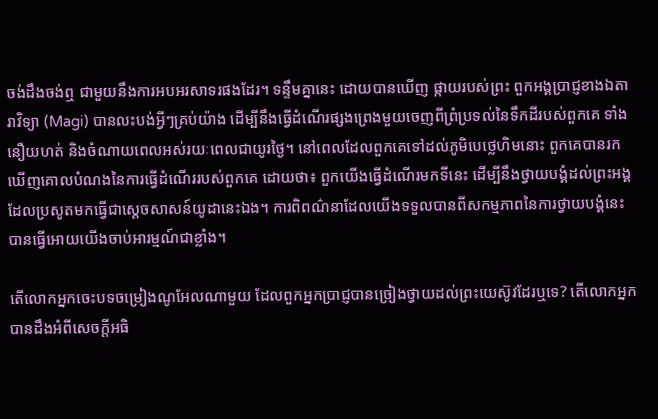ចង់ដឹងចង់ឮ ជាមួយនឹងការអបអរសាទរផងដែរ។ ទន្ទឹមគ្នានេះ ដោយបានឃើញ ផ្កាយរបស់ព្រះ ពួកអង្គប្រាជ្ញខាងឯតារាវិទ្យា (Magi) បានលះបង់អ្វីៗគ្រប់យ៉ាង ដើម្បីនឹងធ្វើដំណើរផ្សងព្រេងមួយចេញពីព្រំប្រទល់នៃទឹកដីរបស់ពួកគេ ទាំងនឿយហត់ និងចំណាយពេលអស់រយៈពេលជាយូរថ្ងៃ។ នៅពេលដែលពួកគេទៅដល់ភូមិបេថ្លេហិមនោះ ពួកគេបានរកឃើញគោលបំណងនៃការធ្វើដំណើររបស់ពួកគេ ដោយថា៖ ពួកយើងធ្វើដំណើរមកទីនេះ ដើម្បីនឹងថ្វាយបង្គំដល់ព្រះអង្គដែលប្រសូតមកធ្វើជាស្តេចសាសន៍យូដានេះឯង។ ការពិពណ៌នាដែលយើងទទួលបានពីសកម្មភាពនៃការថ្វាយបង្គំនេះបានធ្វើអោយយើងចាប់អារម្មណ៍ជាខ្លាំង។

តើលោកអ្នកចេះបទចម្រៀងណូអែលណាមួយ ដែលពួកអ្នកប្រាជ្ញបានច្រៀងថ្វាយដល់ព្រះយេស៊ូវដែរឬទេ? តើលោកអ្នកបានដឹងអំពីសេចក្តីអធិ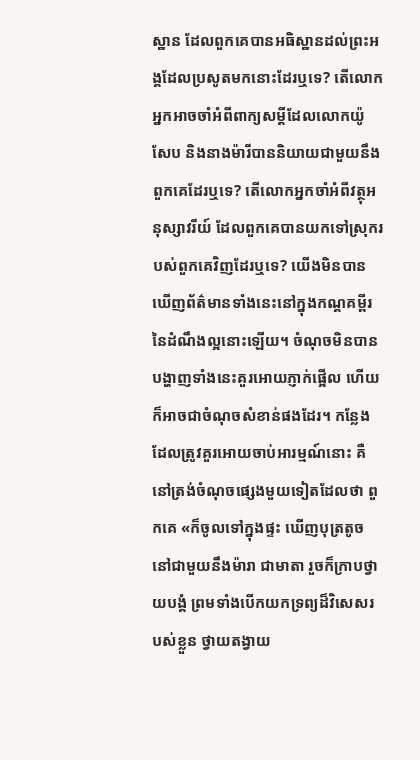ស្ឋាន ដែលពួកគេបានអធិស្ឋានដល់ព្រះអង្គដែលប្រសូតមកនោះដែរឬទេ? តើលោកអ្នកអាចចាំអំពីពាក្យសម្តីដែលលោកយ៉ូសែប និងនាងម៉ារីបាននិយាយជាមួយនឹងពួកគេដែរឬទេ? តើលោកអ្នកចាំអំពីវត្ថុអនុស្សាវរីយ៍ ដែលពួកគេបានយកទៅស្រុករបស់ពួកគេវិញដែរឬទេ? យើងមិនបានឃើញព័ត៌មានទាំងនេះនៅក្នុងកណ្គគម្ពីរនៃដំណឹងល្អនោះឡើយ។ ចំណុចមិនបានបង្ហាញទាំងនេះគួរអោយភ្ញាក់ផ្អើល ហើយក៏អាចជាចំណុចសំខាន់ផងដែរ។ កន្លែងដែលត្រូវគួរអោយចាប់អារម្មណ៍នោះ គឺនៅត្រង់ចំណុចផ្សេងមួយទៀតដែលថា ពួកគេ «ក៏ចូលទៅក្នុងផ្ទះ ឃើញបុត្រតូច នៅជាមួយនឹងម៉ារា ជាមាតា រួចក៏ក្រាបថ្វាយបង្គំ ព្រមទាំងបើកយកទ្រព្យដ៏វិសេសរបស់ខ្លួន ថ្វាយតង្វាយ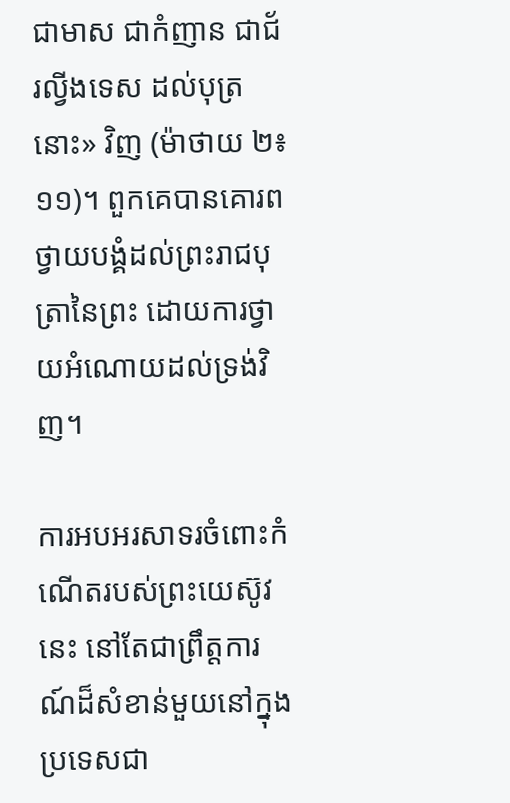ជាមាស ជាកំញាន ជាជ័រល្វីងទេស ដល់បុត្រនោះ» វិញ (ម៉ាថាយ ២៖១១)។ ពួកគេបានគោរពថ្វាយបង្គំដល់ព្រះរាជបុត្រានៃព្រះ ដោយការថ្វាយអំណោយដល់ទ្រង់វិញ។

ការអបអរសាទរចំពោះកំណើតរបស់ព្រះយេស៊ូវនេះ នៅតែជាព្រឹត្តការណ៍ដ៏សំខាន់មួយនៅក្នុងប្រទេសជា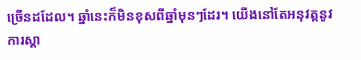ច្រើនដដែល។ ឆ្នាំនេះក៏មិនខុសពីឆ្នាំមុនៗដែរ។ យើងនៅតែអនុវត្តនូវការស្តា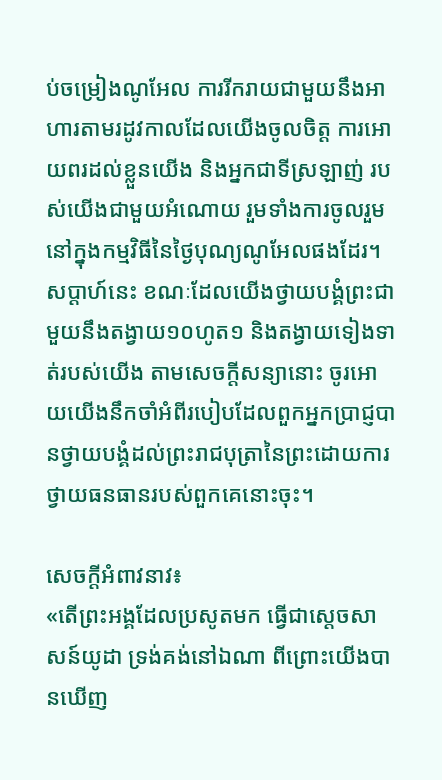ប់ចម្រៀងណូអែល ការរីករាយជាមួយនឹងអាហារតាមរដូវកាលដែលយើងចូលចិត្ត ការអោយពរដល់ខ្លួនយើង និងអ្នកជាទីស្រឡាញ់ របស់យើងជាមួយអំណោយ រួមទាំងការចូលរួមនៅក្នុងកម្មវិធីនៃថ្ងៃបុណ្យណូអែលផងដែរ។ សប្តាហ៍នេះ ខណៈដែលយើងថ្វាយបង្គំព្រះជាមួយនឹងតង្វាយ១០ហូត១ និងតង្វាយទៀងទាត់របស់យើង តាមសេចក្តីសន្យានោះ ចូរអោយយើងនឹកចាំអំពីរបៀបដែលពួកអ្នកប្រាជ្ញបានថ្វាយបង្គំដល់ព្រះរាជបុត្រានៃព្រះដោយការថ្វាយធនធានរបស់ពួកគេនោះចុះ។

សេចក្តីអំពាវនាវ៖
«តើព្រះអង្គដែលប្រសូតមក ធ្វើជាស្តេចសាសន៍យូដា ទ្រង់គង់នៅឯណា ពីព្រោះយើងបានឃើញ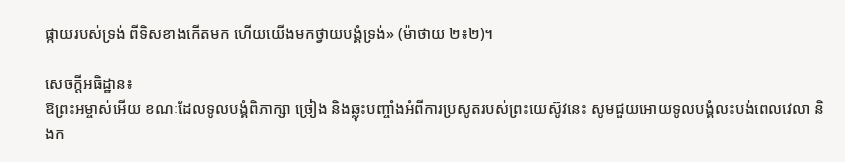ផ្កាយរបស់ទ្រង់ ពីទិសខាងកើតមក ហើយយើងមកថ្វាយបង្គំទ្រង់» (ម៉ាថាយ ២៖២)។

សេចក្តីអធិដ្ឋាន៖
ឱព្រះអម្ចាស់អើយ ខណៈដែលទូលបង្គំពិភាក្សា ច្រៀង និងឆ្លុះបញ្ចាំងអំពីការប្រសូតរបស់ព្រះយេស៊ូវនេះ សូមជួយអោយទូលបង្គំលះបង់ពេលវេលា និងក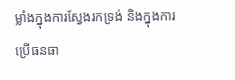ម្លាំងក្នុងការស្វែងរកទ្រង់ និងក្នុងការប្រើធនធា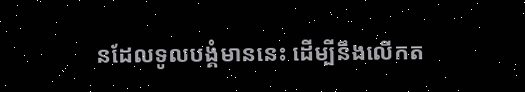នដែលទូលបង្គំមាននេះ ដើម្បីនឹងលើកត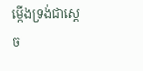ម្កើងទ្រង់ជាស្តេច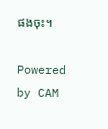ផងចុះ។

Powered by CAM